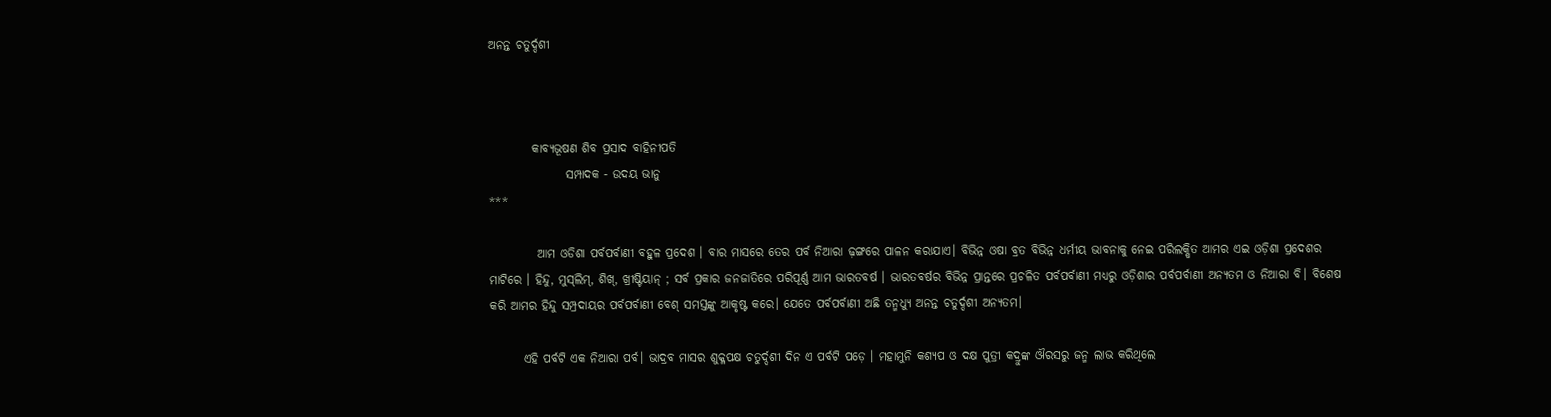ଅନନ୍ତ ଚତୁର୍ଦ୍ଦଶୀ



         କାବ୍ଯଭୂଷଣ ଶିବ ପ୍ରସାଦ ବାହିନୀପତି
                ସମ୍ପାଦକ - ଉଦୟ ଭାନୁ
***

          ଆମ ଓଡିଶା ପର୍ବପର୍ବାଣୀ ବହୁଳ ପ୍ରଦେଶ । ବାର ମାସରେ ତେର ପର୍ବ ନିଆରା ଢ଼ଙ୍ଗରେ ପାଳନ କରାଯାଏ। ବିଭିନ୍ନ ଓଷା ବ୍ରତ ବିଭିନ୍ନ ଧର୍ମୀୟ ଭାବନାକୁ ନେଇ ପରିଲକ୍ଷିତ ଆମର ଏଇ ଓଡ଼ିଶା ପ୍ରଦେଶର ମାଟିରେ । ହିନ୍ଦୁ, ମୁସ୍‌ଲିମ୍‌, ଶିଖ୍‌, ଖ୍ରୀଷ୍ଟିୟାନ୍‌ ; ସର୍ବ ପ୍ରକାର ଜନଜାତିରେ ପରିପୂର୍ଣ୍ଣ ଆମ ଭାରତବର୍ଷ । ଭାରତବର୍ଷର ବିଭିନ୍ନ ପ୍ରାନ୍ତରେ ପ୍ରଚଳିତ ପର୍ବପର୍ବାଣୀ ମଧ୍ଯରୁ ଓଡ଼ିଶାର ପର୍ବପର୍ବାଣୀ ଅନ୍ଯତମ ଓ ନିଆରା ବି। ବିଶେଷ କରି ଆମର ହିନ୍ଦୁ ସମ୍ପ୍ରଦାୟର ପର୍ବପର୍ବାଣୀ ବେଶ୍‌ ସମସ୍ତଙ୍କୁ ଆକୃଷ୍ଟ କରେ। ଯେତେ ପର୍ବପର୍ବାଣୀ ଅଛି ତନ୍ମଧ୍ୟୁ ଅନନ୍ତ ଚତୁର୍ଦ୍ଦଶୀ ଅନ୍ଯତମ।

       ଏହି ପର୍ବଟି ଏକ ନିଆରା ପର୍ବ। ଭାଦ୍ରବ ମାସର ଶୁକ୍ଳପକ୍ଷ ଚତୁର୍ଦ୍ଦଶୀ ଦିନ ଏ ପର୍ବଟି ପଡ଼େ । ମହାମୁନି କଶ୍ଯପ ଓ ଦକ୍ଷ ପୁତ୍ରୀ କଦ୍ରୁଙ୍କ ଔରସରୁ ଜନ୍ମ ଲାଭ କରିଥିଲେ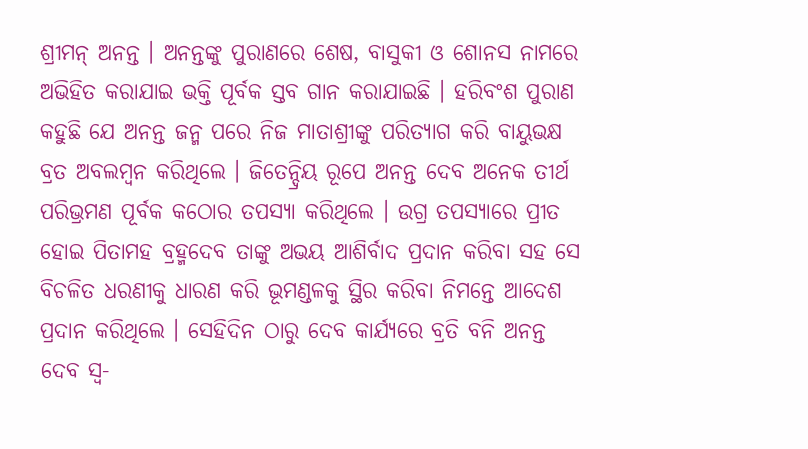ଶ୍ରୀମନ୍‌ ଅନନ୍ତ । ଅନନ୍ତଙ୍କୁ ପୁରାଣରେ ଶେଷ, ବାସୁକୀ ଓ ଶୋନସ ନାମରେ ଅଭିହିତ କରାଯାଇ ଭକ୍ତି ପୂର୍ବକ ସ୍ତବ ଗାନ କରାଯାଇଛି । ହରିବଂଶ ପୁରାଣ କହୁଛି ଯେ ଅନନ୍ତ ଜନ୍ମ ପରେ ନିଜ ମାତାଶ୍ରୀଙ୍କୁ ପରିତ୍ଯାଗ କରି ବାୟୁଭକ୍ଷ ବ୍ରତ ଅବଲମ୍ବନ କରିଥିଲେ । ଜିତେନ୍ଦ୍ରିୟ ରୂପେ ଅନନ୍ତ ଦେବ ଅନେକ ତୀର୍ଥ ପରିଭ୍ରମଣ ପୂର୍ବକ କଠୋର ତପସ୍ଯା କରିଥିଲେ । ଉଗ୍ର ତପସ୍ଯାରେ ପ୍ରୀତ ହୋଇ ପିତାମହ ବ୍ରହ୍ମଦେବ ତାଙ୍କୁ ଅଭୟ ଆଶିର୍ବାଦ ପ୍ରଦାନ କରିବା ସହ ସେ ବିଚଳିତ ଧରଣୀକୁ ଧାରଣ କରି ଭୂମଣ୍ଡଳକୁ ସ୍ଥିର କରିବା ନିମନ୍ତେ ଆଦେଶ ପ୍ରଦାନ କରିଥିଲେ । ସେହିଦିନ ଠାରୁ ଦେବ କାର୍ଯ୍ୟରେ ବ୍ରତି ବନି ଅନନ୍ତ ଦେବ ସ୍ବ-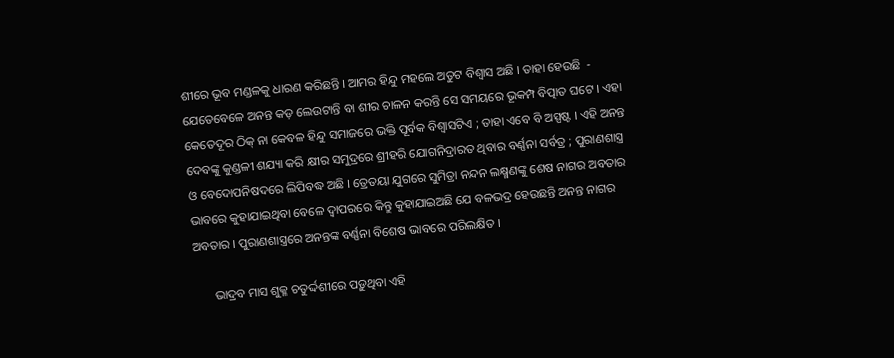ଶୀରେ ଭୂବ ମଣ୍ଡଳକୁ ଧାରଣ କରିଛନ୍ତି । ଆମର ହିନ୍ଦୁ ମହଲେ ଅତୁଟ ବିଶ୍ବାସ ଅଛି । ତାହା ହେଉଛି  - ଯେତେବେଳେ ଅନନ୍ତ କଡ଼ ଲେଉଟାନ୍ତି ବା ଶୀର ଚାଳନ କରନ୍ତି ସେ ସମୟରେ ଭୂକମ୍ପ ବିତ୍ପାତ ଘଟେ । ଏହା କେତେଦୂର ଠିକ୍‌ ନା କେବଳ ହିନ୍ଦୁ ସମାଜରେ ଭକ୍ତି ପୂର୍ବକ ବିଶ୍ବାସଟିଏ ; ତାହା ଏବେ ବି ଅସ୍ପଷ୍ଟ । ଏହି ଅନନ୍ତ ଦେବଙ୍କୁ କୁଣ୍ଡଳୀ ଶଯ୍ୟା କରି କ୍ଷୀର ସମୁଦ୍ରରେ ଶ୍ରୀହରି ଯୋଗନିଦ୍ରାରତ ଥିବାର ବର୍ଣ୍ଣନା ସର୍ବତ୍ର ; ପୁରାଣଶାସ୍ତ୍ର ଓ ବେଦୋପନିଷଦରେ ଲିପିବଦ୍ଧ ଅଛି । ତ୍ରେତୟା ଯୁଗରେ ସୁମିତ୍ରା ନନ୍ଦନ ଲକ୍ଷ୍ମଣଙ୍କୁ ଶେଷ ନାଗର ଅବତାର ଭାବରେ କୁହାଯାଇଥିବା ବେଳେ ଦ୍ବାପରରେ କିନ୍ତୁ କୁହାଯାଇଅଛି ଯେ ବଳଭଦ୍ର ହେଉଛନ୍ତି ଅନନ୍ତ ନାଗର ଅବତାର । ପୁରାଣଶାସ୍ତ୍ରରେ ଅନନ୍ତଙ୍କ ବର୍ଣ୍ଣନା ବିଶେଷ ଭାବରେ ପରିଲକ୍ଷିତ ।

      ଭାଦ୍ରବ ମାସ ଶୁକ୍ଳ ଚତୁର୍ଦ୍ଦଶୀରେ ପଡ଼ୁଥିବା ଏହି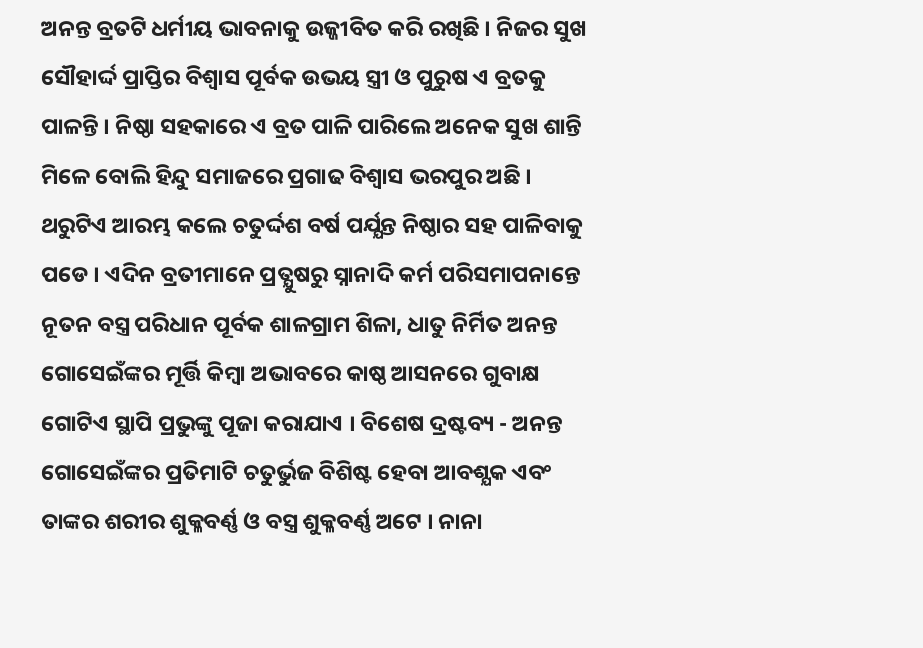ଅନନ୍ତ ବ୍ରତଟି ଧର୍ମୀୟ ଭାବନାକୁ ଉଜ୍ଜୀବିତ କରି ରଖିଛି । ନିଜର ସୁଖ ସୌହାର୍ଦ୍ଦ ପ୍ରାପ୍ତିର ବିଶ୍ବାସ ପୂର୍ବକ ଉଭୟ ସ୍ତ୍ରୀ ଓ ପୁରୁଷ ଏ ବ୍ରତକୁ ପାଳନ୍ତି । ନିଷ୍ଠା ସହକାରେ ଏ ବ୍ରତ ପାଳି ପାରିଲେ ଅନେକ ସୁଖ ଶାନ୍ତି ମିଳେ ବୋଲି ହିନ୍ଦୁ ସମାଜରେ ପ୍ରଗାଢ ବିଶ୍ବାସ ଭରପୁର ଅଛି । ଥରୁଟିଏ ଆରମ୍ଭ କଲେ ଚତୁର୍ଦ୍ଦଶ ବର୍ଷ ପର୍ଯ୍ଯନ୍ତ ନିଷ୍ଠାର ସହ ପାଳିବାକୁ ପଡେ । ଏଦିନ ବ୍ରତୀମାନେ ପ୍ରତ୍ଯୁଷରୁ ସ୍ନାନାଦି କର୍ମ ପରିସମାପନାନ୍ତେ ନୂତନ ବସ୍ତ୍ର ପରିଧାନ ପୂର୍ବକ ଶାଳଗ୍ରାମ ଶିଳା, ଧାତୁ ନିର୍ମିତ ଅନନ୍ତ ଗୋସେଇଁଙ୍କର ମୂର୍ତ୍ତି କିମ୍ବା ଅଭାବରେ କାଷ୍ଠ ଆସନରେ ଗୁବାକ୍ଷ ଗୋଟିଏ ସ୍ଥାପି ପ୍ରଭୁଙ୍କୁ ପୂଜା କରାଯାଏ । ବିଶେଷ ଦ୍ରଷ୍ଟବ୍ୟ - ଅନନ୍ତ ଗୋସେଇଁଙ୍କର ପ୍ରତିମାଟି ଚତୁର୍ଭୁଜ ବିଶିଷ୍ଟ ହେବା ଆବଶ୍ଯକ ଏବଂ ତାଙ୍କର ଶରୀର ଶୁକ୍ଳବର୍ଣ୍ଣ ଓ ବସ୍ତ୍ର ଶୁକ୍ଳବର୍ଣ୍ଣ ଅଟେ । ନାନା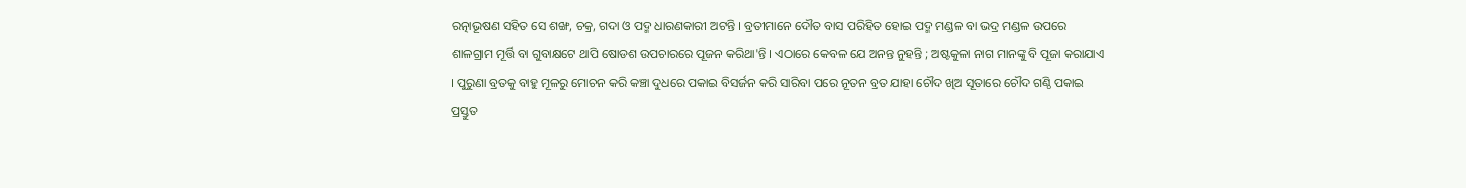ରତ୍ନାଭୂଷଣ ସହିତ ସେ ଶଙ୍ଖ, ଚକ୍ର, ଗଦା ଓ ପଦ୍ମ ଧାରଣକାରୀ ଅଟନ୍ତି । ବ୍ରତୀମାନେ ଦୌତ ବାସ ପରିହିତ ହୋଇ ପଦ୍ମ ମଣ୍ଡଳ ବା ଭଦ୍ର ମଣ୍ଡଳ ଉପରେ ଶାଳଗ୍ରାମ ମୂର୍ତ୍ତି ବା ଗୁବାକ୍ଷଟେ ଥାପି ଷୋଡଶ ଉପଚାରରେ ପୂଜନ କରିଥା'ନ୍ତି । ଏଠାରେ କେବଳ ଯେ ଅନନ୍ତ ନୁହନ୍ତି ; ଅଷ୍ଟକୁଳା ନାଗ ମାନଙ୍କୁ ବି ପୂଜା କରାଯାଏ । ପୁରୁଣା ବ୍ରତକୁ ବାହୁ ମୂଳରୁ ମୋଚନ କରି କଞ୍ଚା ଦୁଧରେ ପକାଇ ବିସର୍ଜନ କରି ସାରିବା ପରେ ନୂତନ ବ୍ରତ ଯାହା ଚୌଦ ଖିଅ ସୂତାରେ ଚୌଦ ଗଣ୍ଠି ପକାଇ ପ୍ରସ୍ତୁତ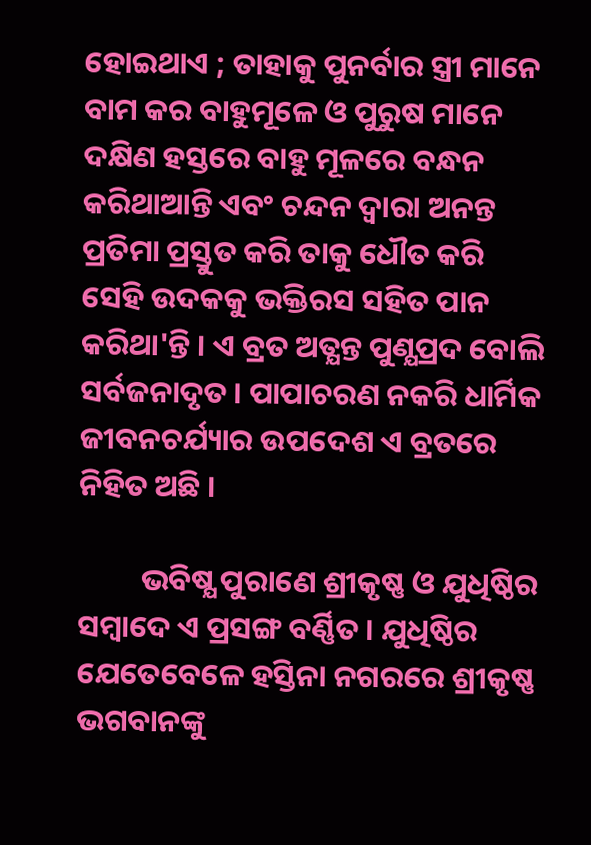ହୋଇଥାଏ ; ତାହାକୁ ପୁନର୍ବାର ସ୍ତ୍ରୀ ମାନେ ବାମ କର ବାହୁମୂଳେ ଓ ପୁରୁଷ ମାନେ ଦକ୍ଷିଣ ହସ୍ତରେ ବାହୁ ମୂଳରେ ବନ୍ଧନ କରିଥାଆନ୍ତି ଏବଂ ଚନ୍ଦନ ଦ୍ବାରା ଅନନ୍ତ ପ୍ରତିମା ପ୍ରସ୍ତୁତ କରି ତାକୁ ଧୌତ କରି ସେହି ଉଦକକୁ ଭକ୍ତିରସ ସହିତ ପାନ କରିଥା'ନ୍ତି । ଏ ବ୍ରତ ଅତ୍ଯନ୍ତ ପୁଣ୍ଯପ୍ରଦ ବୋଲି ସର୍ବଜନାଦୃତ । ପାପାଚରଣ ନକରି ଧାର୍ମିକ ଜୀବନଚର୍ଯ୍ୟାର ଉପଦେଶ ଏ ବ୍ରତରେ ନିହିତ ଅଛି ।

         ଭବିଷ୍ଯ ପୁରାଣେ ଶ୍ରୀକୃଷ୍ଣ ଓ ଯୁଧିଷ୍ଠିର ସମ୍ବାଦେ ଏ ପ୍ରସଙ୍ଗ ବର୍ଣ୍ଣିତ । ଯୁଧିଷ୍ଠିର ଯେତେବେଳେ ହସ୍ତିନା ନଗରରେ ଶ୍ରୀକୃଷ୍ଣ ଭଗବାନଙ୍କୁ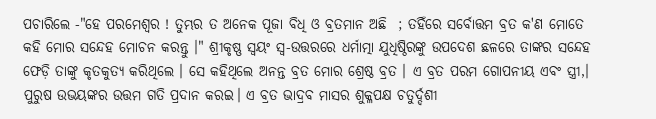ପଚାରିଲେ -"ହେ ପରମେଶ୍ବର ! ତୁମ୍ଭର ତ ଅନେକ ପୂଜା ବିଧି ଓ ବ୍ରତମାନ ଅଛି  ; ତହିଁରେ ସର୍ବୋତ୍ତମ ବ୍ରତ କ'ଣ ମୋତେ କହି ମୋର ସନ୍ଦେହ ମୋଚନ କରନ୍ତୁ ।" ଶ୍ରୀକୃଷ୍ଣ ସ୍ବୟଂ ସ୍ବ-ଉତ୍ତରରେ ଧର୍ମାତ୍ମା ଯୁଧିଷ୍ଠିରଙ୍କୁ ଉପଦେଶ ଛଳରେ ତାଙ୍କର ସନ୍ଦେହ ଫେଡ଼ି ତାଙ୍କୁ କୃତକୁତ୍ଯ କରିଥିଲେ । ସେ କହିଥିଲେ ଅନନ୍ତ ବ୍ରତ ମୋର ଶ୍ରେଷ୍ଠ ବ୍ରତ । ଏ ବ୍ରତ ପରମ ଗୋପନୀୟ ଏବଂ ସ୍ତ୍ରୀ,। ପୁରୁଷ ଉଭୟଙ୍କର ଉତ୍ତମ ଗତି ପ୍ରଦାନ କରଇ। ଏ ବ୍ରତ ଭାଦ୍ରବ ମାସର ଶୁକ୍ଳପକ୍ଷ ଚତୁର୍ଦ୍ଦଶୀ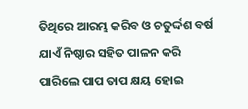ତିଥିରେ ଆରମ୍ଭ କରିବ ଓ ଚତୁର୍ଦ୍ଦଶ ବର୍ଷ ଯାଏଁ ନିଷ୍ଠାର ସହିତ ପାଳନ କରି ପାରିଲେ ପାପ ତାପ କ୍ଷୟ ହୋଇ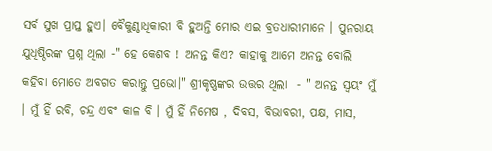ସର୍ବ ସୁଖ ପ୍ରାପ୍ତ ହୁଏ। ବୈକୁଣ୍ଠାଧିକାରୀ ବି ହୁଅନ୍ତି ମୋର ଏଇ ବ୍ରତଧାରୀମାନେ । ପୁନରାୟ ଯୁଧିଷ୍ଠିରଙ୍କ ପ୍ରଶ୍ନ ଥିଲା -" ହେ କେଶବ ! ଅନନ୍ତ କିଏ? କାହାକୁ ଆମେ ଅନନ୍ତ ବୋଲି କହିବା ମୋତେ ଅବଗତ କରାନ୍ତୁ ପ୍ରଭୋ।" ଶ୍ରୀକୃଷ୍ଣଙ୍କର ଉତ୍ତର ଥିଲା  - " ଅନନ୍ତ ସ୍ବୟଂ ମୁଁ । ମୁଁ ହିଁ ରବି, ଚନ୍ଦ୍ର ଏବଂ କାଳ ବି । ମୁଁ ହିଁ ନିମେଷ , ଦିବସ, ବିଭାବରୀ, ପକ୍ଷ, ମାସ,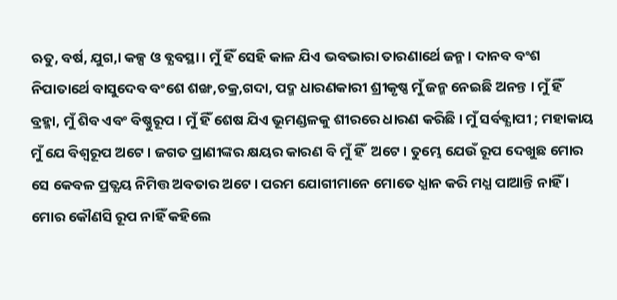ଋତୁ, ବର୍ଷ, ଯୁଗ,। କଳ୍ପ ଓ ବ୍ଯବସ୍ଥା । ମୁଁ ହିଁ ସେହି କାଳ ଯିଏ ଭବଭାରା ତାରଣାର୍ଥେ ଜନ୍ମ । ଦାନବ ବଂଶ ନିପାତାର୍ଥେ ବାସୁଦେବ ବଂଶେ ଶଙ୍ଖ,ଚକ୍ର,ଗଦା, ପଦ୍ମ ଧାରଣକାରୀ ଶ୍ରୀକୃଷ୍ଣ ମୁଁ ଜନ୍ମ ନେଇଛି ଅନନ୍ତ । ମୁଁ ହିଁ ବ୍ରହ୍ମା, ମୁଁ ଶିବ ଏବଂ ବିଷ୍ଣୁରୂପ । ମୁଁ ହିଁ ଶେଷ ଯିଏ ଭୂମଣ୍ଡଳକୁ ଶୀରରେ ଧାରଣ କରିଛି । ମୁଁ ସର୍ବବ୍ଯାପୀ ; ମହାକାୟ ମୁଁ ଯେ ବିଶ୍ବରୂପ ଅଟେ । ଜଗତ ପ୍ରାଣୀଙ୍କର କ୍ଷୟର କାରଣ ବି ମୁଁ ହିଁ  ଅଟେ । ତୁମ୍ଭେ ଯେଉଁ ରୂପ ଦେଖୁଛ ମୋର ସେ କେବଳ ପ୍ରତ୍ଯୟ ନିମିତ୍ତ ଅବତାର ଅଟେ। ପରମ ଯୋଗୀମାନେ ମୋତେ ଧ୍ଯାନ କରି ମଧ୍ଯ ପାଆନ୍ତି ନାହିଁ । ମୋର କୌଣସି ରୂପ ନାହିଁ କହିଲେ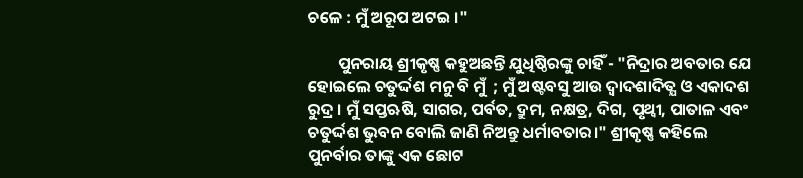ଚଳେ : ମୁଁ ଅରୂପ ଅଟଇ ।"

        ପୁନରାୟ ଶ୍ରୀକୃଷ୍ଣ କହୁଅଛନ୍ତି ଯୁଧିଷ୍ଠିରଙ୍କୁ ଚାହିଁ - "ନିଦ୍ରାର ଅବତାର ଯେ ହୋଇଲେ ଚତୁର୍ଦ୍ଦଶ ମନୁ ବି ମୁଁ  ; ମୁଁ ଅଷ୍ଟବସୁ ଆଉ ଦ୍ବାଦଶାଦିତ୍ଯ ଓ ଏକାଦଶ ରୁଦ୍ର । ମୁଁ ସପ୍ତଋଷି, ସାଗର, ପର୍ବତ, ଦ୍ରୁମ, ନକ୍ଷତ୍ର, ଦିଗ, ପୃଥ୍ବୀ, ପାତାଳ ଏବଂ ଚତୁର୍ଦ୍ଦଶ ଭୁବନ ବୋଲି ଜାଣି ନିଅନ୍ତୁ ଧର୍ମାବତାର।" ଶ୍ରୀକୃଷ୍ଣ କହିଲେ ପୁନର୍ବାର ତାଙ୍କୁ ଏକ ଛୋଟ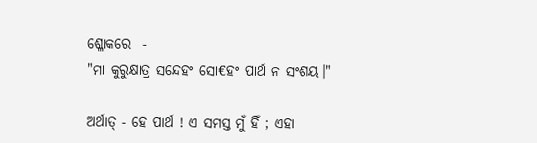ଶ୍ଳୋକରେ  -
"ମା କୁରୁକ୍ଷାତ୍ର ସନ୍ଦେହଂ ସୋ€ହଂ ପାର୍ଥ ନ ସଂଶୟ।"

ଅର୍ଥାତ୍‌ - ହେ ପାର୍ଥ ! ଏ ସମସ୍ତ ମୁଁ ହିଁ ; ଏହା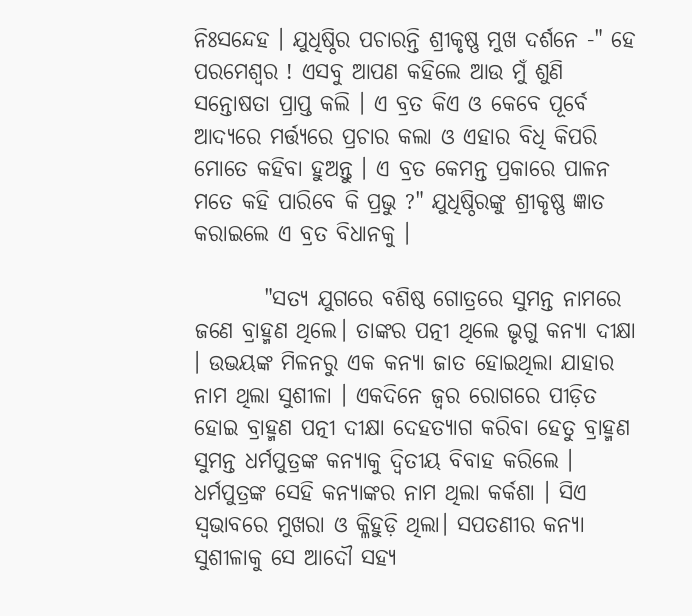ନିଃସନ୍ଦେହ । ଯୁଧିଷ୍ଠିର ପଚାରନ୍ତି ଶ୍ରୀକୃଷ୍ଣ ମୁଖ ଦର୍ଶନେ -" ହେ ପରମେଶ୍ବର ! ଏସବୁ ଆପଣ କହିଲେ ଆଉ ମୁଁ ଶୁଣି  ସନ୍ତୋଷତା ପ୍ରାପ୍ତ କଲି । ଏ ବ୍ରତ କିଏ ଓ କେବେ ପୂର୍ବେ ଆଦ୍ଯରେ ମର୍ତ୍ତ୍ୟରେ ପ୍ରଚାର କଲା ଓ ଏହାର ବିଧି କିପରି ମୋତେ କହିବା ହୁଅନ୍ତୁ । ଏ ବ୍ରତ କେମନ୍ତ ପ୍ରକାରେ ପାଳନ ମତେ କହି ପାରିବେ କି ପ୍ରଭୁ ?" ଯୁଧିଷ୍ଠିରଙ୍କୁ ଶ୍ରୀକୃଷ୍ଣ ଜ୍ଞାତ କରାଇଲେ ଏ ବ୍ରତ ବିଧାନକୁ ।

        "ସତ୍ଯ ଯୁଗରେ ବଶିଷ୍ଠ ଗୋତ୍ରରେ ସୁମନ୍ତ ନାମରେ ଜଣେ ବ୍ରାହ୍ମଣ ଥିଲେ। ତାଙ୍କର ପତ୍ନୀ ଥିଲେ ଭୃଗୁ କନ୍ଯା ଦୀକ୍ଷା । ଉଭୟଙ୍କ ମିଳନରୁ ଏକ କନ୍ଯା ଜାତ ହୋଇଥିଲା ଯାହାର ନାମ ଥିଲା ସୁଶୀଳା । ଏକଦିନେ ଜ୍ବର ରୋଗରେ ପୀଡ଼ିତ ହୋଇ ବ୍ରାହ୍ମଣ ପତ୍ନୀ ଦୀକ୍ଷା ଦେହତ୍ୟାଗ କରିବା ହେତୁ ବ୍ରାହ୍ମଣ ସୁମନ୍ତ ଧର୍ମପୁତ୍ରଙ୍କ କନ୍ଯାକୁ ଦ୍ବିତୀୟ ବିବାହ କରିଲେ । ଧର୍ମପୁତ୍ରଙ୍କ ସେହି କନ୍ଯାଙ୍କର ନାମ ଥିଲା କର୍କଶା । ସିଏ ସ୍ବଭାବରେ ମୁଖରା ଓ କ୍ଳିହୁଡ଼ି ଥିଲା। ସପତଣୀର କନ୍ଯା ସୁଶୀଳାକୁ ସେ ଆଦୌ ସହ୍ଯ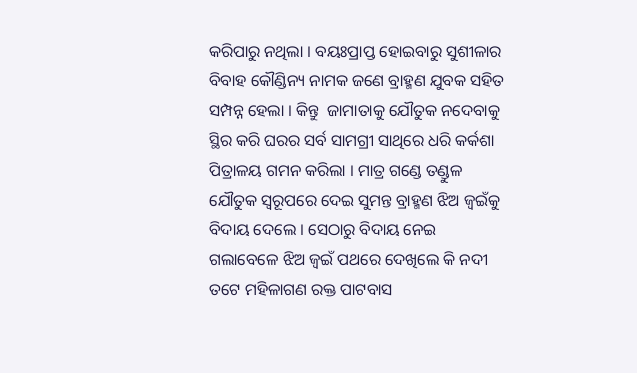କରିପାରୁ ନଥିଲା । ବୟଃପ୍ରାପ୍ତ ହୋଇବାରୁ ସୁଶୀଳାର ବିବାହ କୌଣ୍ଡିନ୍ୟ ନାମକ ଜଣେ ବ୍ରାହ୍ମଣ ଯୁବକ ସହିତ ସମ୍ପନ୍ନ ହେଲା । କିନ୍ତୁ  ଜାମାତାକୁ ଯୌତୁକ ନଦେବାକୁ ସ୍ଥିର କରି ଘରର ସର୍ବ ସାମଗ୍ରୀ ସାଥିରେ ଧରି କର୍କଶା ପିତ୍ରାଳୟ ଗମନ କରିଲା । ମାତ୍ର ଗଣ୍ଡେ ତଣ୍ଡୁଳ ଯୌତୁକ ସ୍ବରୂପରେ ଦେଇ ସୁମନ୍ତ ବ୍ରାହ୍ମଣ ଝିଅ ଜ୍ବଇଁକୁ ବିଦାୟ ଦେଲେ । ସେଠାରୁ ବିଦାୟ ନେଇ ଗଲାବେଳେ ଝିଅ ଜ୍ବଇଁ ପଥରେ ଦେଖିଲେ କି ନଦୀ ତଟେ ମହିଳାଗଣ ରକ୍ତ ପାଟବାସ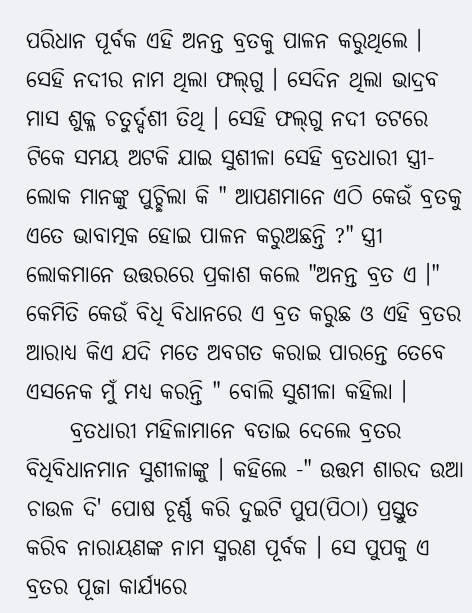ପରିଧାନ ପୂର୍ବକ ଏହି ଅନନ୍ତ ବ୍ରତକୁ ପାଳନ କରୁଥିଲେ । ସେହି ନଦୀର ନାମ ଥିଲା ଫଲ୍‌ଗୁ । ସେଦିନ ଥିଲା ଭାଦ୍ରବ ମାସ ଶୁକ୍ଳ ଚତୁର୍ଦ୍ଦଶୀ ତିଥି । ସେହି ଫଲ୍‌ଗୁ ନଦୀ ତଟରେ ଟିକେ ସମୟ ଅଟକି ଯାଇ ସୁଶୀଳା ସେହି ବ୍ରତଧାରୀ ସ୍ତ୍ରୀ-ଲୋକ ମାନଙ୍କୁ ପୁଚ୍ଛିଲା କି " ଆପଣମାନେ ଏଠି କେଉଁ ବ୍ରତକୁ ଏତେ ଭାବାତ୍ମକ ହୋଇ ପାଳନ କରୁଅଛନ୍ତି ?" ସ୍ତ୍ରୀ ଲୋକମାନେ ଉତ୍ତରରେ ପ୍ରକାଶ କଲେ "ଅନନ୍ତ ବ୍ରତ ଏ ।" କେମିତି କେଉଁ ବିଧି ବିଧାନରେ ଏ ବ୍ରତ କରୁଛ ଓ ଏହି ବ୍ରତର ଆରାଧ୍ଯ କିଏ ଯଦି ମତେ ଅବଗତ କରାଇ ପାରନ୍ତେ ତେବେ ଏସନେକ ମୁଁ ମଧ୍ୟ କରନ୍ତି " ବୋଲି ସୁଶୀଳା କହିଲା ।
     ବ୍ରତଧାରୀ ମହିଳାମାନେ ବତାଇ ଦେଲେ ବ୍ରତର ବିଧିବିଧାନମାନ ସୁଶୀଳାଙ୍କୁ । କହିଲେ -" ଉତ୍ତମ ଶାରଦ ଉଆ ଚାଉଳ ଦି' ପୋଷ ଚୂର୍ଣ୍ଣ କରି ଦୁଇଟି ପୁପ(ପିଠା) ପ୍ରସ୍ତୁତ କରିବ ନାରାୟଣଙ୍କ ନାମ ସ୍ମରଣ ପୂର୍ବକ । ସେ ପୁପକୁ ଏ ବ୍ରତର ପୂଜା କାର୍ଯ୍ୟରେ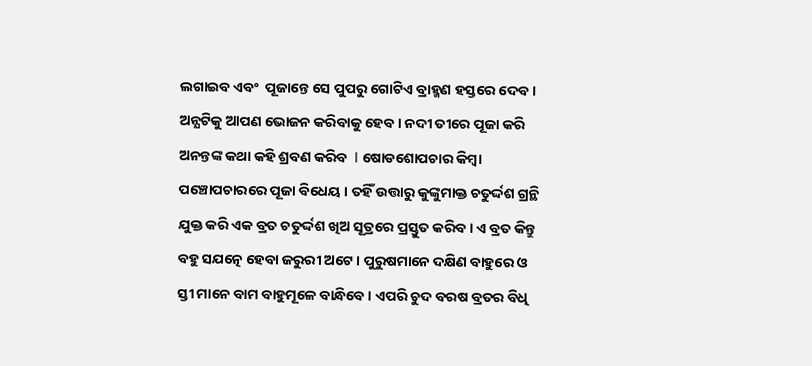ଲଗାଇବ ଏବଂ  ପୂଜାନ୍ତେ ସେ ପୁପରୁ ଗୋଟିଏ ବ୍ରାହ୍ମଣ ହସ୍ତରେ ଦେବ । ଅନ୍ଯଟିକୁ ଆପଣ ଭୋଜନ କରିବାକୁ ହେବ । ନଦୀ ତୀରେ ପୂଜା କରି ଅନନ୍ତଙ୍କ କଥା କହି ଶ୍ରବଣ କରିବ  l ଷୋଡଶୋପଚାର କିମ୍ବା ପଞ୍ଚୋପଚାରରେ ପୂଜା ବିଧେୟ । ତହିଁ ଉତ୍ତାରୁ କୁଙ୍କୁମାକ୍ତ ଚତୁର୍ଦ୍ଦଶ ଗ୍ରନ୍ଥି ଯୁକ୍ତ କରି ଏକ ବ୍ରତ ଚତୁର୍ଦ୍ଦଶ ଖିଅ ସୂତ୍ରରେ ପ୍ରସ୍ତୁତ କରିବ । ଏ ବ୍ରତ କିନ୍ତୁ ବହୁ ସଯତ୍ନେ ହେବା ଜରୁରୀ ଅଟେ । ପୁରୁଷମାନେ ଦକ୍ଷିଣ ବାହୁରେ ଓ ସ୍ତୀ ମାନେ ବାମ ବାହୁମୂଳେ ବାନ୍ଧିବେ । ଏପରି ଚୁଦ ବରଷ ବ୍ରତର ବିଧି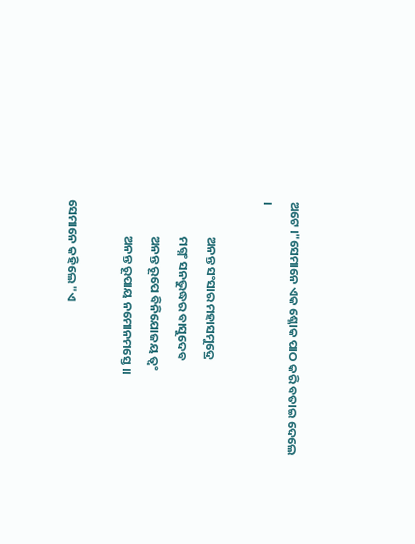ଅଟେ ।"ସେମାନେ ଏକ ଶ୍ଳୋକ ପାଠ କରି ବତାଇ ଦେଲେ  ।

             ଅନନ୍ତ ସଂସାର ମହାସମୁଦ୍ରେ
             ମଗ୍ନଂ ସନଭୁଦ୍ଧର ବାସୁଦେବ
             ଅନନ୍ତ ରୂପେ ବିନିଯୋଜୟ ତ୍ବଂ
             ଅନନ୍ତ ରୂପାୟ ନମୋନମସ୍ତେ ।।

ସେମାନେ କହିଲେ "ଏ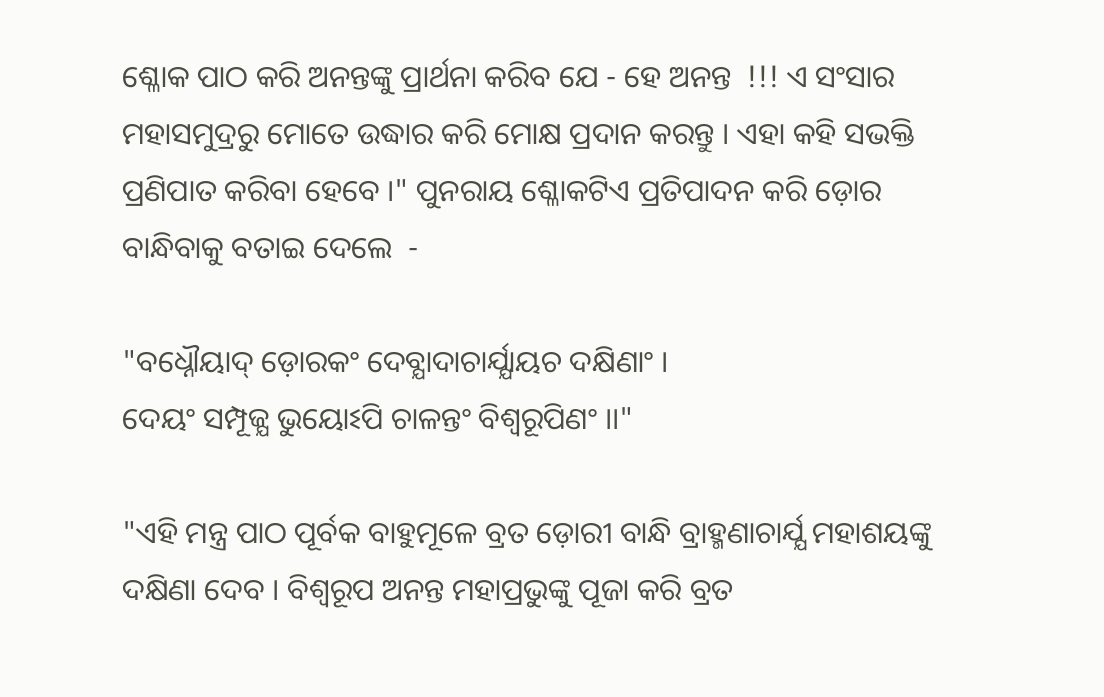ଶ୍ଳୋକ ପାଠ କରି ଅନନ୍ତଙ୍କୁ ପ୍ରାର୍ଥନା କରିବ ଯେ - ହେ ଅନନ୍ତ  !!! ଏ ସଂସାର ମହାସମୁଦ୍ରରୁ ମୋତେ ଉଦ୍ଧାର କରି ମୋକ୍ଷ ପ୍ରଦାନ କରନ୍ତୁ । ଏହା କହି ସଭକ୍ତି ପ୍ରଣିପାତ କରିବା ହେବେ ।" ପୁନରାୟ ଶ୍ଳୋକଟିଏ ପ୍ରତିପାଦନ କରି ଡ଼ୋର ବାନ୍ଧିବାକୁ ବତାଇ ଦେଲେ  -

"ବଧ୍ନୌୟାଦ୍‌ ଡ଼ୋରକଂ ଦେବ୍ଯାଦାଚାର୍ଯ୍ଯାୟଚ ଦକ୍ଷିଣାଂ ।
ଦେୟଂ ସମ୍ପୂଜ୍ଯ ଭୁୟୋଽପି ଚାଳନ୍ତଂ ବିଶ୍ବରୂପିଣଂ ।।"

"ଏହି ମନ୍ତ୍ର ପାଠ ପୂର୍ବକ ବାହୁମୂଳେ ବ୍ରତ ଡ଼ୋରୀ ବାନ୍ଧି ବ୍ରାହ୍ମଣାଚାର୍ଯ୍ଯ ମହାଶୟଙ୍କୁ ଦକ୍ଷିଣା ଦେବ । ବିଶ୍ବରୂପ ଅନନ୍ତ ମହାପ୍ରଭୁଙ୍କୁ ପୂଜା କରି ବ୍ରତ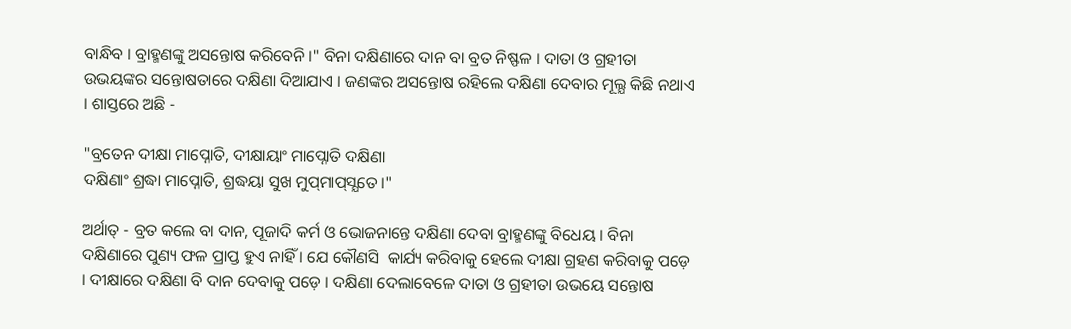ବାନ୍ଧିବ । ବ୍ରାହ୍ମଣଙ୍କୁ ଅସନ୍ତୋଷ କରିବେନି ।" ବିନା ଦକ୍ଷିଣାରେ ଦାନ ବା ବ୍ରତ ନିଷ୍ଫଳ । ଦାତା ଓ ଗ୍ରହୀତା ଉଭୟଙ୍କର ସନ୍ତୋଷତାରେ ଦକ୍ଷିଣା ଦିଆଯାଏ । ଜଣଙ୍କର ଅସନ୍ତୋଷ ରହିଲେ ଦକ୍ଷିଣା ଦେବାର ମୂଲ୍ଯ କିଛି ନଥାଏ । ଶାସ୍ତରେ ଅଛି -

"ବ୍ରତେନ ଦୀକ୍ଷା ମାପ୍ନୋତି, ଦୀକ୍ଷାୟାଂ ମାପ୍ନୋତି ଦକ୍ଷିଣା
ଦକ୍ଷିଣାଂ ଶ୍ରଦ୍ଧା ମାପ୍ନୋତି, ଶ୍ରଦ୍ଧୟା ସୁଖ ମୁପ୍‌ମାପ୍‌ସ୍ଯତେ ।"

ଅର୍ଥାତ୍‌ - ବ୍ରତ କଲେ ବା ଦାନ, ପୂଜାଦି କର୍ମ ଓ ଭୋଜନାନ୍ତେ ଦକ୍ଷିଣା ଦେବା ବ୍ରାହ୍ମଣଙ୍କୁ ବିଧେୟ । ବିନା ଦକ୍ଷିଣାରେ ପୁଣ୍ୟ ଫଳ ପ୍ରାପ୍ତ ହୁଏ ନାହିଁ । ଯେ କୌଣସି  କାର୍ଯ୍ୟ କରିବାକୁ ହେଲେ ଦୀକ୍ଷା ଗ୍ରହଣ କରିବାକୁ ପଡ଼େ । ଦୀକ୍ଷାରେ ଦକ୍ଷିଣା ବି ଦାନ ଦେବାକୁ ପଡ଼େ । ଦକ୍ଷିଣା ଦେଲାବେଳେ ଦାତା ଓ ଗ୍ରହୀତା ଉଭୟେ ସନ୍ତୋଷ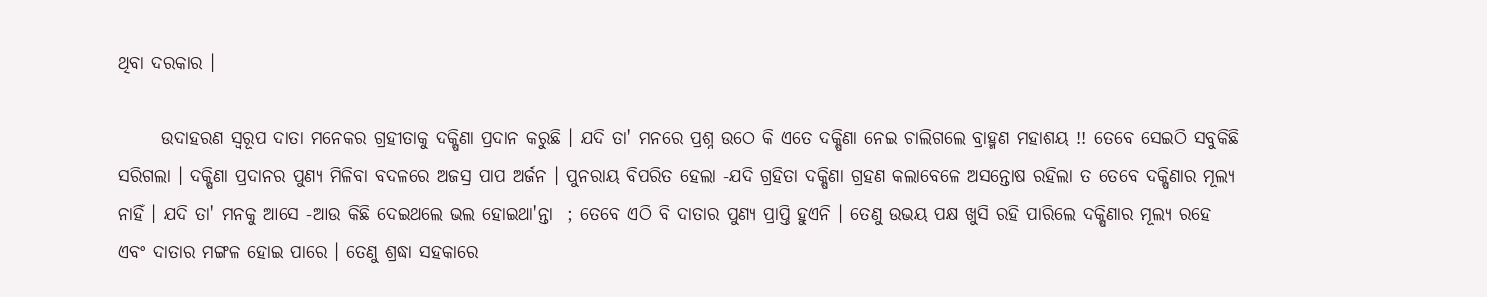ଥିବା ଦରକାର ।

      ଉଦାହରଣ ସ୍ୱରୂପ ଦାତା ମନେକର ଗ୍ରହୀତାକୁ ଦକ୍ଷିଣା ପ୍ରଦାନ କରୁଛି । ଯଦି ତା' ମନରେ ପ୍ରଶ୍ନ ଉଠେ କି ଏତେ ଦକ୍ଷିଣା ନେଇ ଚାଲିଗଲେ ବ୍ରାହ୍ମଣ ମହାଶୟ !! ତେବେ ସେଇଠି ସବୁକିଛି ସରିଗଲା । ଦକ୍ଷିଣା ପ୍ରଦାନର ପୁଣ୍ୟ ମିଳିବା ବଦଳରେ ଅଜସ୍ର ପାପ ଅର୍ଜନ । ପୁନରାୟ ବିପରିତ ହେଲା -ଯଦି ଗ୍ରହିତା ଦକ୍ଷିଣା ଗ୍ରହଣ କଲାବେଳେ ଅସନ୍ତୋଷ ରହିଲା ତ ତେବେ ଦକ୍ଷିଣାର ମୂଲ୍ଯ ନାହିଁ । ଯଦି ତା' ମନକୁ ଆସେ -ଆଉ କିଛି ଦେଇଥଲେ ଭଲ ହୋଇଥା'ନ୍ତା  ; ତେବେ ଏଠି ବି ଦାତାର ପୁଣ୍ୟ ପ୍ରାପ୍ତି ହୁଏନି । ତେଣୁ ଉଭୟ ପକ୍ଷ ଖୁସି ରହି ପାରିଲେ ଦକ୍ଷିଣାର ମୂଲ୍ଯ ରହେ ଏବଂ ଦାତାର ମଙ୍ଗଳ ହୋଇ ପାରେ । ତେଣୁ ଶ୍ରଦ୍ଧା ସହକାରେ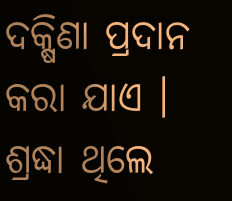ଦକ୍ଷିଣା ପ୍ରଦାନ କରା ଯାଏ । ଶ୍ରଦ୍ଧା ଥିଲେ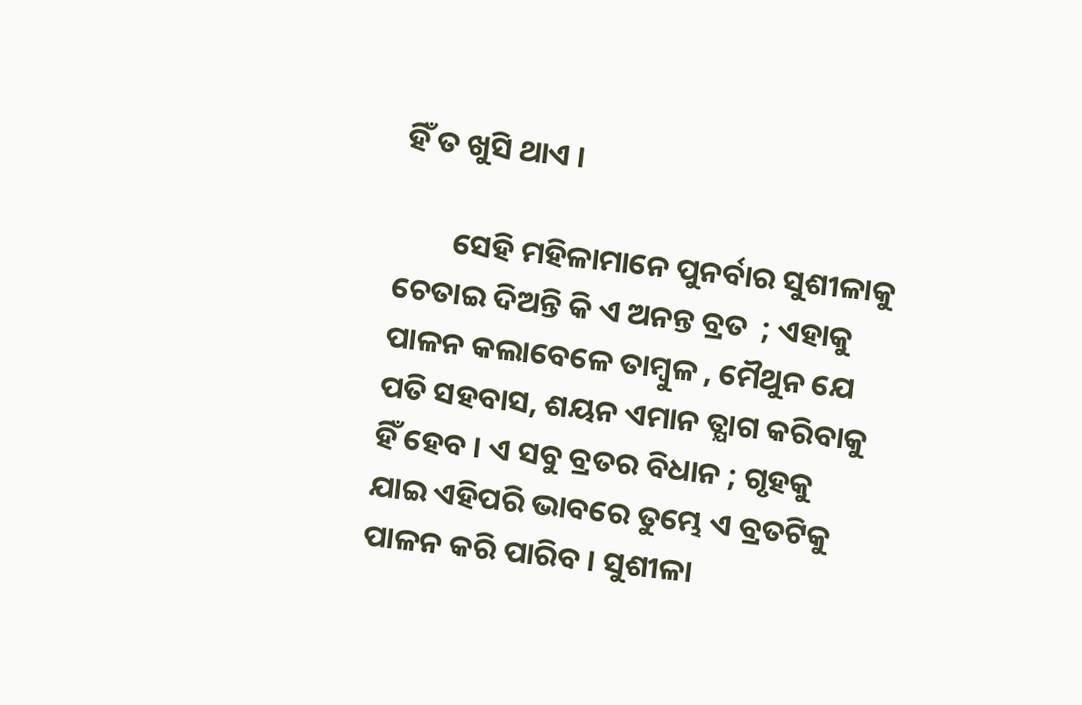ହିଁ ତ ଖୁସି ଥାଏ ।

        ସେହି ମହିଳାମାନେ ପୁନର୍ବାର ସୁଶୀଳାକୁ ଚେତାଇ ଦିଅନ୍ତି କି ଏ ଅନନ୍ତ ବ୍ରତ  ; ଏହାକୁ ପାଳନ କଲାବେଳେ ତାମ୍ବୁଳ , ମୈଥୁନ ଯେ ପତି ସହବାସ, ଶୟନ ଏମାନ ତ୍ଯାଗ କରିବାକୁ ହିଁ ହେବ । ଏ ସବୁ ବ୍ରତର ବିଧାନ ; ଗୃହକୁ ଯାଇ ଏହିପରି ଭାବରେ ତୁମ୍ଭେ ଏ ବ୍ରତଟିକୁ ପାଳନ କରି ପାରିବ । ସୁଶୀଳା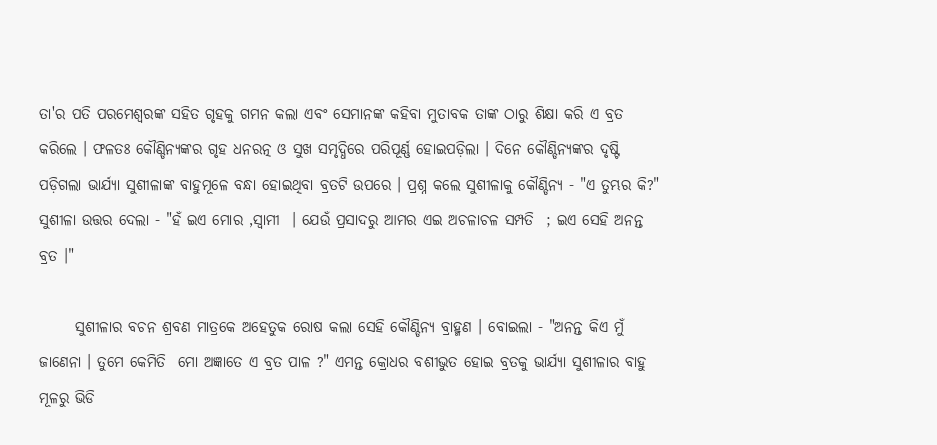ତା'ର ପତି ପରମେଶ୍ବରଙ୍କ ସହିତ ଗୃହକୁ ଗମନ କଲା ଏବଂ ସେମାନଙ୍କ କହିବା ମୁତାବକ ତାଙ୍କ ଠାରୁ ଶିକ୍ଷା କରି ଏ ବ୍ରତ କରିଲେ । ଫଳତଃ କୌଣ୍ଡିନ୍ୟଙ୍କର ଗୃହ ଧନରତ୍ନ ଓ ସୁଖ ସମୃଦ୍ଧିରେ ପରିପୂର୍ଣ୍ଣ ହୋଇପଡ଼ିଲା । ଦିନେ କୌଣ୍ଡିନ୍ୟଙ୍କର ଦୃଷ୍ଟି ପଡ଼ିଗଲା ଭାର୍ଯ୍ୟା ସୁଶୀଳାଙ୍କ ବାହୁମୂଳେ ବନ୍ଧା ହୋଇଥିବା ବ୍ରତଟି ଉପରେ । ପ୍ରଶ୍ନ କଲେ ସୁଶୀଳାକୁ କୌଣ୍ଡିନ୍ୟ - "ଏ ତୁମ୍ଭର କି?" ସୁଶୀଳା ଉତ୍ତର ଦେଲା - "ହଁ ଇଏ ମୋର ,ସ୍ବାମୀ  । ଯେଉଁ ପ୍ରସାଦରୁ ଆମର ଏଇ ଅଚଳାଚଳ ସମ୍ପତି  ; ଇଏ ସେହି ଅନନ୍ତ ବ୍ରତ ।"

      ସୁଶୀଳାର ବଚନ ଶ୍ରବଣ ମାତ୍ରକେ ଅହେତୁକ ରୋଷ କଲା ସେହି କୌଣ୍ଡିନ୍ୟ ବ୍ରାହ୍ମଣ । ବୋଇଲା - "ଅନନ୍ତ କିଏ ମୁଁ ଜାଣେନା । ତୁମେ କେମିତି  ମୋ ଅଜ୍ଞାତେ ଏ ବ୍ରତ ପାଳ ?" ଏମନ୍ତ କ୍ରୋଧର ବଶୀଭୁତ ହୋଇ ବ୍ରତକୁ ଭାର୍ଯ୍ୟା ସୁଶୀଳାର ବାହୁ ମୂଳରୁ ଭିଡି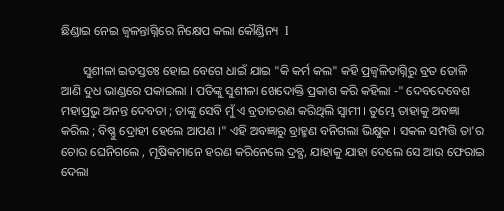ଛିଣ୍ଡାଇ ନେଇ ଜ୍ବଳନ୍ତାଗ୍ନିରେ ନିକ୍ଷେପ କଲା କୌଣ୍ଡିନ୍ୟ  l

       ସୁଶୀଳା ଇତସ୍ତତଃ ହୋଇ ବେଗେ ଧାଇଁ ଯାଇ "କି କର୍ମ କଲ" କହି ପ୍ରଜ୍ବଳିତାଗ୍ନିରୁ ବ୍ରତ ତୋଳି ଆଣି ଦୁଧ ଭାଣ୍ଡରେ ପକାଇଲା । ପତିଙ୍କୁ ସୁଶୀଳା ଖେଦୋକ୍ତି ପ୍ରକାଶ କରି କହିଲା -" ଦେବଦେବେଶ ମହାପ୍ରଭୁ ଅନନ୍ତ ଦେବତା ; ତାଙ୍କୁ ସେବି ମୁଁ ଏ ବ୍ରତାଚରଣ କରିଥିଲି ସ୍ବାମୀ । ତୁମ୍ଭେ ତାହାକୁ ଅବଜ୍ଞା କରିଲ ; ବିଷ୍ଣୁ ଦ୍ରୋହୀ ହେଲେ ଆପଣ ।" ଏହି ଅବଜ୍ଞାରୁ ବ୍ରାହ୍ମଣ ବନିଗଲା ଭିକ୍ଷୁକ । ସକଳ ସମ୍ପତ୍ତି ତା'ର  ଚୋର ଘେନିଗଲେ , ମୂଷିକମାନେ ହରଣ କରିନେଲେ ଦ୍ରବ୍ଯ, ଯାହାକୁ ଯାହା ଦେଲେ ସେ ଆଉ ଫେରାଇ ଦେଲା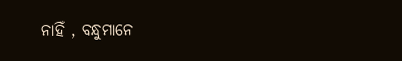ନାହିଁ , ବନ୍ଧୁମାନେ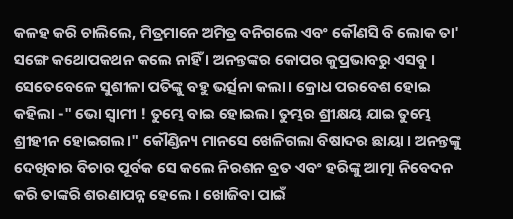କଳହ କରି ଚାଲିଲେ, ମିତ୍ରମାନେ ଅମିତ୍ର ବନିଗଲେ ଏବଂ କୌଣସି ବି ଲୋକ ତା' ସଙ୍ଗେ କଥୋପକଥନ କଲେ ନାହିଁ । ଅନନ୍ତଙ୍କର କୋପର କୁପ୍ରଭାବରୁ ଏସବୁ । ସେତେବେଳେ ସୁଶୀଳା ପତିଙ୍କୁ ବହୁ ଭର୍ତ୍ସନା କଲା। କ୍ରୋଧ ପରବେଶ ହୋଇ କହିଲା -" ଭୋ ସ୍ବାମୀ ! ତୁମ୍ଭେ ବାଇ ହୋଇଲ। ତୁମ୍ଭର ଶ୍ରୀକ୍ଷୟ ଯାଇ ତୁମ୍ଭେ ଶ୍ରୀହୀନ ହୋଇଗଲ।" କୌଣ୍ଡିନ୍ୟ ମାନସେ ଖେଳିଗଲା ବିଷାଦର ଛାୟା । ଅନନ୍ତଙ୍କୁ ଦେଖିବାର ବିଚାର ପୂର୍ବକ ସେ କଲେ ନିରଶନ ବ୍ରତ ଏବଂ ହରିଙ୍କୁ ଆତ୍ମା ନିବେଦନ କରି ତାଙ୍କରି ଶରଣାପନ୍ନ ହେଲେ । ଖୋଜିବା ପାଇଁ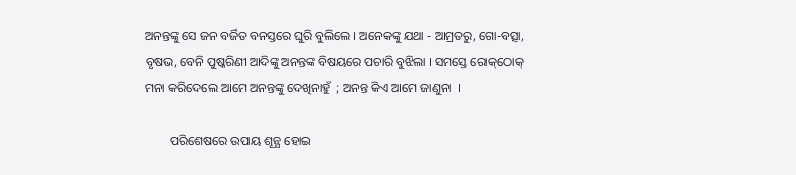ଅନନ୍ତଙ୍କୁ ସେ ଜନ ବର୍ଜିତ ବନସ୍ତରେ ଘୁରି ବୁଲିଲେ । ଅନେକଙ୍କୁ ଯଥା - ଆମ୍ରତରୁ, ଗୋ-ବତ୍ସା, ବୃଷଭ, ବେନି ପୁଷ୍କରିଣୀ ଆଦିଙ୍କୁ ଅନନ୍ତଙ୍କ ବିଷୟରେ ପଚାରି ବୁଝିଲା । ସମସ୍ତେ ରୋକ୍‌ଠୋକ୍‌ ମନା କରିଦେଲେ ଆମେ ଅନନ୍ତଙ୍କୁ ଦେଖିନାହୁଁ  ; ଅନନ୍ତ କିଏ ଆମେ ଜାଣୁନା  ।

        ପରିଶେଷରେ ଉପାୟ ଶୂନ୍ଯ ହୋଇ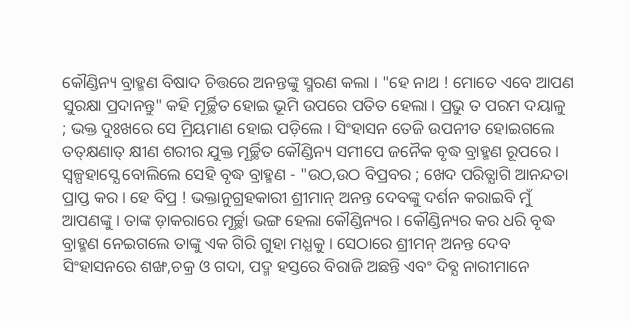କୌଣ୍ଡିନ୍ୟ ବ୍ରାହ୍ମଣ ବିଷାଦ ଚିତ୍ତରେ ଅନନ୍ତଙ୍କୁ ସ୍ମରଣ କଲା । "ହେ ନାଥ ! ମୋତେ ଏବେ ଆପଣ ସୁରକ୍ଷା ପ୍ରଦାନନ୍ତୁ" କହି ମୂର୍ଚ୍ଛିତ ହୋଇ ଭୂମି ଉପରେ ପତିତ ହେଲା । ପ୍ରଭୁ ତ ପରମ ଦୟାଳୁ  ; ଭକ୍ତ ଦୁଃଖରେ ସେ ମ୍ରିୟମାଣ ହୋଇ ପଡ଼ିଲେ । ସିଂହାସନ ତେଜି ଉପନୀତ ହୋଇଗଲେ ତତ୍‌କ୍ଷଣାତ୍‌ କ୍ଷୀଣ ଶରୀର ଯୁକ୍ତ ମୂର୍ଚ୍ଛିତ କୌଣ୍ଡିନ୍ୟ ସମୀପେ ଜନୈକ ବୃଦ୍ଧ ବ୍ରାହ୍ମଣ ରୂପରେ । ସ୍ବଳ୍ପହାସ୍ଯେ ବୋଲିଲେ ସେହି ବୃଦ୍ଧ ବ୍ରାହ୍ମଣ - "ଉଠ,ଉଠ ବିପ୍ରବର ; ଖେଦ ପରିତ୍ଯାଗି ଆନନ୍ଦତା ପ୍ରାପ୍ତ କର । ହେ ବିପ୍ର ! ଭକ୍ତାନୁଗ୍ରହକାରୀ ଶ୍ରୀମାନ୍‌ ଅନନ୍ତ ଦେବଙ୍କୁ ଦର୍ଶନ କରାଇବି ମୁଁ ଆପଣଙ୍କୁ । ତାଙ୍କ ଡ଼ାକରାରେ ମୂର୍ଚ୍ଛା ଭଙ୍ଗ ହେଲା କୌଣ୍ଡିନ୍ୟର । କୌଣ୍ଡିନ୍ୟର କର ଧରି ବୃଦ୍ଧ ବ୍ରାହ୍ମଣ ନେଇଗଲେ ତାଙ୍କୁ ଏକ ଗିରି ଗୁହା ମଧ୍ଯକୁ । ସେଠାରେ ଶ୍ରୀମନ୍‌ ଅନନ୍ତ ଦେବ ସିଂହାସନରେ ଶଙ୍ଖ,ଚକ୍ର ଓ ଗଦା, ପଦ୍ମ ହସ୍ତରେ ବିରାଜି ଅଛନ୍ତି ଏବଂ ଦିବ୍ଯ ନାରୀମାନେ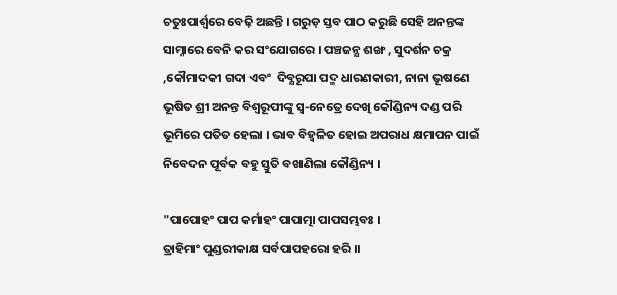ଚତୁଃପାର୍ଶ୍ୱରେ ବେଢ଼ି ଅଛନ୍ତି । ଗରୁଡ଼ ସ୍ତବ ପାଠ କରୁଛି ସେହି ଅନନ୍ତଙ୍କ ସାମ୍ନାରେ ବେନି କର ସଂଯୋଗରେ । ପଞ୍ଚଜନ୍ଯ ଶଙ୍ଖ , ସୁଦର୍ଶନ ଚକ୍ର ,କୌମାଦକୀ ଗଦା ଏବଂ  ଦିବ୍ଯରୂପା ପଦ୍ମ ଧାରଣକାରୀ, ନାନା ଭୂଷଣେ ଭୂଷିତ ଶ୍ରୀ ଅନନ୍ତ ବିଶ୍ବରୂପୀଙ୍କୁ ସ୍ବ-ନେତ୍ରେ ଦେଖି କୌଣ୍ଡିନ୍ୟ ଦଣ୍ଡ ପରି ଭୂମିରେ ପତିତ ହେଲା । ଭାବ ବିହ୍ବଳିତ ହୋଇ ଅପରାଧ କ୍ଷମାପନ ପାଇଁ ନିବେଦନ ପୂର୍ବକ ବହୁ ସ୍ତୁତି ବଖାଣିଲା କୌଣ୍ଡିନ୍ୟ ।

"ପାପୋହଂ ପାପ କର୍ମାହଂ ପାପାତ୍ମା ପାପସମ୍ଭବଃ ।
ତ୍ରାହିମାଂ ପୁଣ୍ଡରୀକାକ୍ଷ ସର୍ବପାପହରୋ ହରି ।।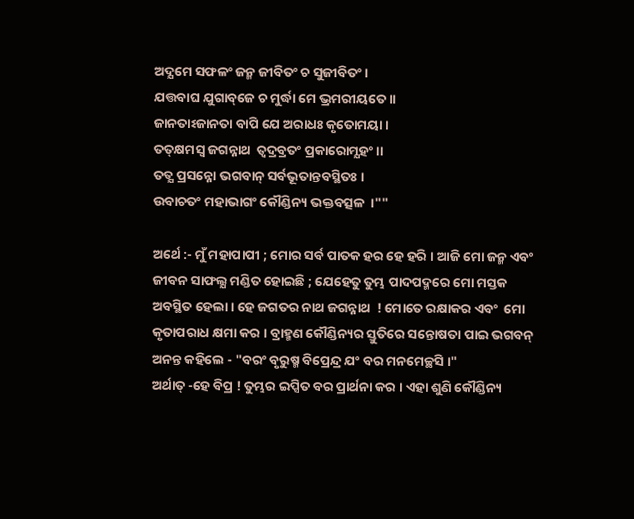ଅଦ୍ଯମେ ସଫଳଂ ଜନ୍ମ ଜୀବିତଂ ଚ ସୁଜୀବିତଂ ।
ଯତ୍ତବାଘ ଯୁଗାବ୍‌ଜେ ଚ ମୁର୍ଦ୍ଧା ମେ ଭ୍ରମରୀୟତେ ।।
ଜାନତାଽଜାନତା ବାପି ଯେ ଅରାଧଃ କୃତୋମୟା ।
ତତ୍‌କ୍ଷମସ୍ବ ଜଗନ୍ନାଥ  ତ୍ବଦ୍ରବ୍ରତଂ ପ୍ରକାରୋମ୍ଯହଂ।।
ତତ୍ଯ ପ୍ରସନ୍ନୋ ଭଗବାନ୍‌ ସର୍ବଭୂତାନ୍ତବସ୍ଥିତଃ ।
ଉବାଚତଂ ମହାଭାଗଂ କୌଣ୍ଡିନ୍ୟ ଭକ୍ତବତ୍ସଳ  ।""

ଅର୍ଥେ :- ମୁଁ ମହାପାପୀ ; ମୋର ସର୍ବ ପାତକ ହର ହେ ହରି । ଆଜି ମୋ ଜନ୍ମ ଏବଂ ଜୀବନ ସାଫଲ୍ଯ ମଣ୍ଡିତ ହୋଇଛି ; ଯେହେତୁ ତୁମ୍ଭ ପାଦପଦ୍ମରେ ମୋ ମସ୍ତକ ଅବସ୍ଥିତ ହେଲା । ହେ ଜଗତର ନାଥ ଜଗନ୍ନାଥ  ! ମୋତେ ରକ୍ଷାକର ଏବଂ  ମୋ କୃତାପରାଧ କ୍ଷମା କର । ବ୍ରାହ୍ମଣ କୌଣ୍ଡିନ୍ୟର ସ୍ତୁତିରେ ସନ୍ତୋଷତା ପାଇ ଭଗବନ୍‌ ଅନନ୍ତ କହିଲେ - "ବରଂ ବୃରୁଷ୍ମ ବିପ୍ରେନ୍ଦ୍ର ଯଂ ବର ମନମେଚ୍ଛସି ।"
ଅର୍ଥାତ୍‌ -ହେ ବିପ୍ର ! ତୁମ୍ଭର ଇପ୍ସିତ ବର ପ୍ରାର୍ଥନା କର । ଏହା ଶୁଣି କୌଣ୍ଡିନ୍ୟ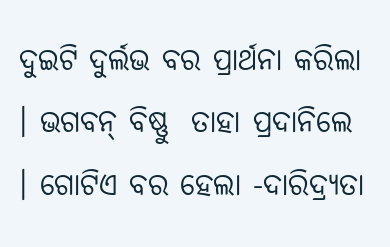ଦୁଇଟି ଦୁର୍ଲଭ ବର ପ୍ରାର୍ଥନା କରିଲା । ଭଗବନ୍‌ ବିଷ୍ଣୁ  ତାହା ପ୍ରଦାନିଲେ । ଗୋଟିଏ ବର ହେଲା -ଦାରିଦ୍ର୍ୟତା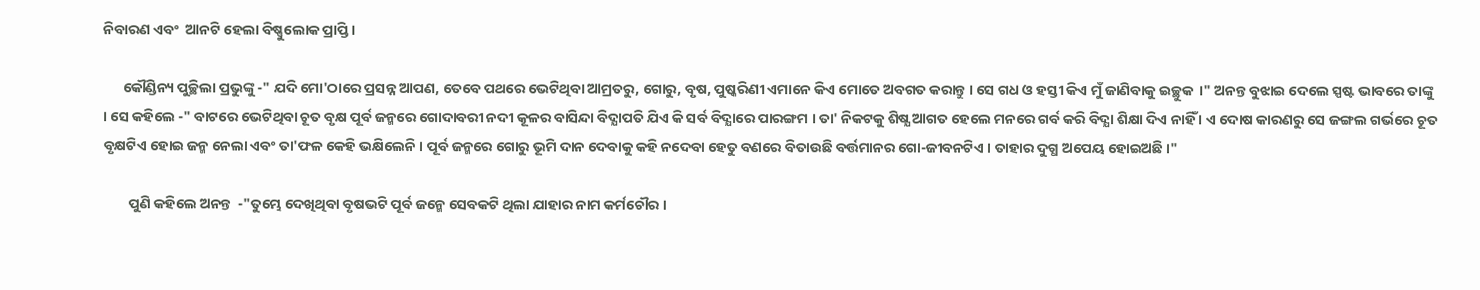ନିବାରଣ ଏବଂ  ଆନଟି ହେଲା ବିଷ୍ଣୁଲୋକ ପ୍ରାପ୍ତି ।

      କୌଣ୍ଡିନ୍ୟ ପୁଚ୍ଛିଲା ପ୍ରଭୁଙ୍କୁ -" ଯଦି ମୋ'ଠାରେ ପ୍ରସନ୍ନ ଆପଣ, ତେବେ ପଥରେ ଭେଟିଥିବା ଆମ୍ରତରୁ, ଗୋରୁ, ବୃଷ, ପୁଷ୍କରିଣୀ ଏମାନେ କିଏ ମୋତେ ଅବଗତ କରାନ୍ତୁ । ସେ ଗଧ ଓ ହସ୍ତୀ କିଏ ମୁଁ ଜାଣିବାକୁ ଇଚ୍ଛୁକ  ।" ଅନନ୍ତ ବୁଝାଇ ଦେଲେ ସ୍ପଷ୍ଟ ଭାବରେ ତାଙ୍କୁ । ସେ କହିଲେ -" ବାଟରେ ଭେଟିଥିବା ଚୂତ ବୃକ୍ଷ ପୂର୍ବ ଜନ୍ମରେ ଗୋଦାବରୀ ନଦୀ କୂଳର ବାସିନ୍ଦା ବିଦ୍ଯାପତି ଯିଏ କି ସର୍ବ ବିଦ୍ଯାରେ ପାରଙ୍ଗମ । ତା' ନିକଟକୁ ଶିଷ୍ଯ ଆଗତ ହେଲେ ମନରେ ଗର୍ବ କରି ବିଦ୍ଯା ଶିକ୍ଷା ଦିଏ ନାହିଁ । ଏ ଦୋଷ କାରଣରୁ ସେ ଜଙ୍ଗଲ ଗର୍ଭରେ ଚୂତ ବୃକ୍ଷଟିଏ ହୋଇ ଜନ୍ମ ନେଲା ଏବଂ ତା'ଫଳ କେହି ଭକ୍ଷିଲେନି । ପୂର୍ବ ଜନ୍ମରେ ଗୋରୁ ଭୂମି ଦାନ ଦେବାକୁ କହି ନଦେବା ହେତୁ ବଣରେ ବିତାଉଛି ବର୍ତ୍ତମାନର ଗୋ-ଜୀବନଟିଏ । ତାହାର ଦୁଗ୍ଧ ଅପେୟ ହୋଇଅଛି ।"

        ପୁଣି କହିଲେ ଅନନ୍ତ  -"ତୁମ୍ଭେ ଦେଖିଥିବା ବୃଷଭଟି ପୂର୍ବ ଜନ୍ମେ ସେବକଟି ଥିଲା ଯାହାର ନାମ କର୍ମଚୌର ।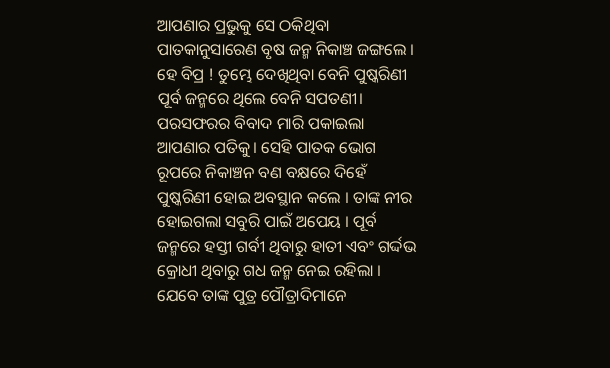ଆପଣାର ପ୍ରଭୁକୁ ସେ ଠକିଥିବା ପାତକାନୁସାରେଣ ବୃଷ ଜନ୍ମ ନିକାଞ୍ଚ ଜଙ୍ଗଲେ । ହେ ବିପ୍ର ! ତୁମ୍ଭେ ଦେଖିଥିବା ବେନି ପୁଷ୍କରିଣୀ ପୂର୍ବ ଜନ୍ମରେ ଥିଲେ ବେନି ସପତଣୀ। ପରସଫରର ବିବାଦ ମାରି ପକାଇଲା ଆପଣାର ପତିକୁ। ସେହି ପାତକ ଭୋଗ ରୂପରେ ନିକାଞ୍ଚନ ବଣ ବକ୍ଷରେ ଦିହେଁ ପୁଷ୍କରିଣୀ ହୋଇ ଅବସ୍ଥାନ କଲେ । ତାଙ୍କ ନୀର ହୋଇଗଲା ସବୁରି ପାଇଁ ଅପେୟ । ପୂର୍ବ ଜନ୍ମରେ ହସ୍ତୀ ଗର୍ବୀ ଥିବାରୁ ହାତୀ ଏବଂ ଗର୍ଦ୍ଦଭ କ୍ରୋଧୀ ଥିବାରୁ ଗଧ ଜନ୍ମ ନେଇ ରହିଲା । ଯେବେ ତାଙ୍କ ପୁତ୍ର ପୌତ୍ରାଦିମାନେ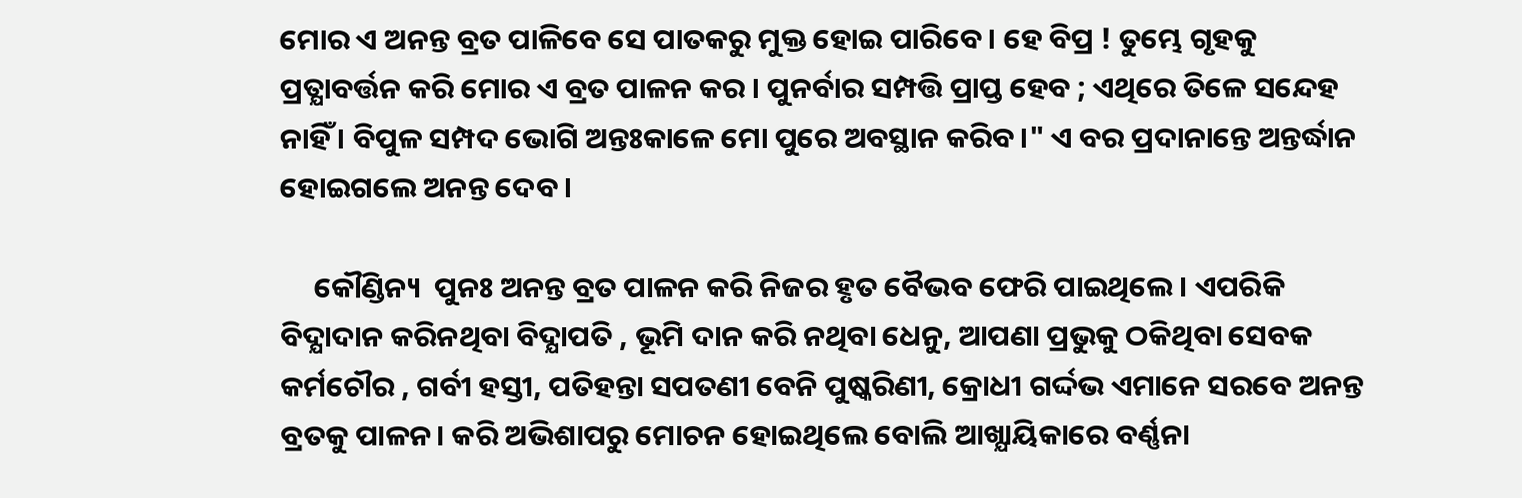ମୋର ଏ ଅନନ୍ତ ବ୍ରତ ପାଳିବେ ସେ ପାତକରୁ ମୁକ୍ତ ହୋଇ ପାରିବେ । ହେ ବିପ୍ର ! ତୁମ୍ଭେ ଗୃହକୁ ପ୍ରତ୍ଯାବର୍ତ୍ତନ କରି ମୋର ଏ ବ୍ରତ ପାଳନ କର । ପୁନର୍ବାର ସମ୍ପତ୍ତି ପ୍ରାପ୍ତ ହେବ ; ଏଥିରେ ତିଳେ ସନ୍ଦେହ ନାହିଁ । ବିପୁଳ ସମ୍ପଦ ଭୋଗି ଅନ୍ତଃକାଳେ ମୋ ପୁରେ ଅବସ୍ଥାନ କରିବ।" ଏ ବର ପ୍ରଦାନାନ୍ତେ ଅନ୍ତର୍ଦ୍ଧାନ ହୋଇଗଲେ ଅନନ୍ତ ଦେବ ।

     କୌଣ୍ଡିନ୍ୟ  ପୁନଃ ଅନନ୍ତ ବ୍ରତ ପାଳନ କରି ନିଜର ହୃତ ବୈଭବ ଫେରି ପାଇଥିଲେ । ଏପରିକି ବିଦ୍ଯାଦାନ କରିନଥିବା ବିଦ୍ଯାପତି , ଭୂମି ଦାନ କରି ନଥିବା ଧେନୁ, ଆପଣା ପ୍ରଭୁକୁ ଠକିଥିବା ସେବକ କର୍ମଚୌର , ଗର୍ବୀ ହସ୍ତୀ, ପତିହନ୍ତା ସପତଣୀ ବେନି ପୁଷ୍କରିଣୀ, କ୍ରୋଧୀ ଗର୍ଦ୍ଦଭ ଏମାନେ ସରବେ ଅନନ୍ତ ବ୍ରତକୁ ପାଳନ। କରି ଅଭିଶାପରୁ ମୋଚନ ହୋଇଥିଲେ ବୋଲି ଆଖ୍ଯାୟିକାରେ ବର୍ଣ୍ଣନା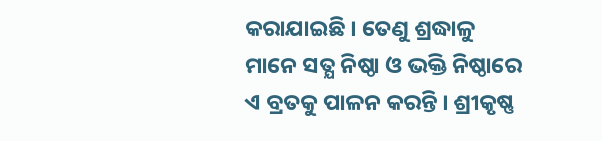କରାଯାଇଛି । ତେଣୁ ଶ୍ରଦ୍ଧାଳୁ ମାନେ ସତ୍ଯ ନିଷ୍ଠା ଓ ଭକ୍ତି ନିଷ୍ଠାରେ ଏ ବ୍ରତକୁ ପାଳନ କରନ୍ତି । ଶ୍ରୀକୃଷ୍ଣ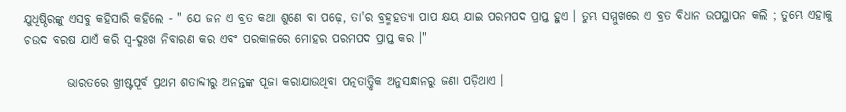ଯୁଧିଷ୍ଠିରଙ୍କୁ ଏସବୁ କହିସାରି କହିଲେ - " ଯେ ଜନ ଏ ବ୍ରତ କଥା ଶୁଣେ ବା ପଢ଼େ, ତା'ର ବ୍ରହ୍ମହତ୍ୟା ପାପ କ୍ଷୟ ଯାଇ ପରମପଦ ପ୍ରାପ୍ତ ହୁଏ । ତୁମ୍ଭ ସମ୍ମୁଖରେ ଏ ବ୍ରତ ବିଧାନ ଉପସ୍ଥାପନ କଲି ; ତୁମ୍ଭେ ଏହାକୁ ଚଉଦ ବରଷ ଯାଏଁ କରି ସ୍ବ-ଦୁଃଖ ନିବାରଣ କର ଏବଂ ପରକାଳରେ ମୋହର ପରମପଦ ପ୍ରାପ୍ତ କର ।"

         ଭାରତରେ ଖ୍ରୀଷ୍ଟପୂର୍ବ ପ୍ରଥମ ଶତାବ୍ଦୀରୁ ଅନନ୍ତଙ୍କ ପୂଜା କରାଯାଉଥିବା ପତ୍ନତାତ୍ତ୍ବିକ ଅନୁସନ୍ଧାନରୁ ଜଣା ପଡ଼ିଥାଏ ।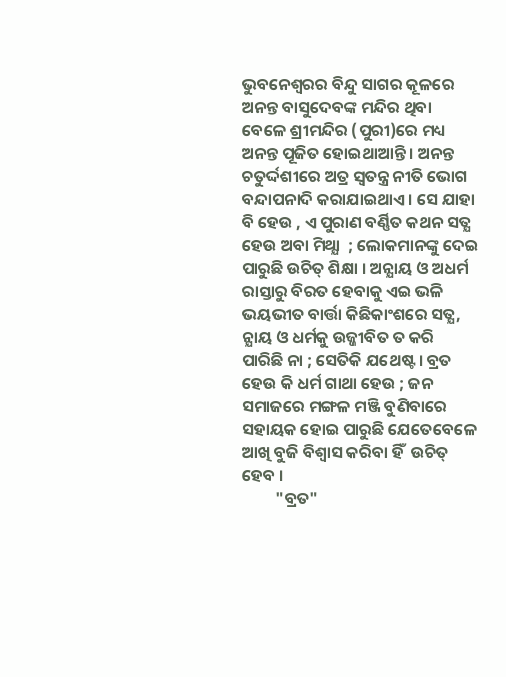ଭୁବନେଶ୍ବରର ବିନ୍ଦୁ ସାଗର କୂଳରେ ଅନନ୍ତ ବାସୁଦେବଙ୍କ ମନ୍ଦିର ଥିବା ବେଳେ ଶ୍ରୀମନ୍ଦିର (ପୁରୀ)ରେ ମଧ୍ୟ ଅନନ୍ତ ପୂଜିତ ହୋଇଥାଆନ୍ତି । ଅନନ୍ତ ଚତୁର୍ଦ୍ଦଶୀରେ ଅତ୍ର ସ୍ବତନ୍ତ୍ର ନୀତି ଭୋଗ ବନ୍ଦାପନାଦି କରାଯାଇଥାଏ । ସେ ଯାହା ବି ହେଉ , ଏ ପୁରାଣ ବର୍ଣ୍ଣିତ କଥନ ସତ୍ଯ ହେଉ ଅବା ମିଥ୍ଯା  ; ଲୋକମାନଙ୍କୁ ଦେଇ ପାରୁଛି ଉଚିତ୍ ଶିକ୍ଷା । ଅନ୍ଯାୟ ଓ ଅଧର୍ମ ରାସ୍ତାରୁ ବିରତ ହେବାକୁ ଏଇ ଭଳି ଭୟଭୀତ ବାର୍ତ୍ତା କିଛିକାଂଶରେ ସତ୍ଯ, ନ୍ଯାୟ ଓ ଧର୍ମକୁ ଉଜ୍ଜୀବିତ ତ କରି ପାରିଛି ନା ; ସେତିକି ଯଥେଷ୍ଟ । ବ୍ରତ ହେଉ କି ଧର୍ମ ଗାଥା ହେଉ ; ଜନ ସମାଜରେ ମଙ୍ଗଳ ମଞ୍ଜି ବୁଣିବାରେ ସହାୟକ ହୋଇ ପାରୁଛି ଯେତେବେଳେ ଆଖି ବୁଜି ବିଶ୍ବାସ କରିବା ହିଁ  ଉଚିତ୍‌ ହେବ ।
         "ବ୍ରତ"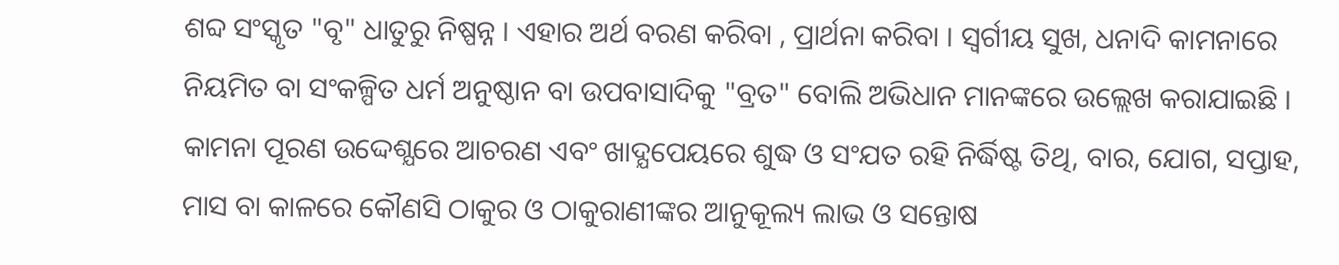ଶବ୍ଦ ସଂସ୍କୃତ "ବୃ" ଧାତୁରୁ ନିଷ୍ପନ୍ନ । ଏହାର ଅର୍ଥ ବରଣ କରିବା , ପ୍ରାର୍ଥନା କରିବା । ସ୍ବର୍ଗୀୟ ସୁଖ, ଧନାଦି କାମନାରେ ନିୟମିତ ବା ସଂକଳ୍ପିତ ଧର୍ମ ଅନୁଷ୍ଠାନ ବା ଉପବାସାଦିକୁ "ବ୍ରତ" ବୋଲି ଅଭିଧାନ ମାନଙ୍କରେ ଉଲ୍ଲେଖ କରାଯାଇଛି । କାମନା ପୂରଣ ଉଦ୍ଦେଶ୍ଯରେ ଆଚରଣ ଏବଂ ଖାଦ୍ଯପେୟରେ ଶୁଦ୍ଧ ଓ ସଂଯତ ରହି ନିର୍ଦ୍ଧିଷ୍ଟ ତିଥି, ବାର, ଯୋଗ, ସପ୍ତାହ, ମାସ ବା କାଳରେ କୌଣସି ଠାକୁର ଓ ଠାକୁରାଣୀଙ୍କର ଆନୁକୂଲ୍ୟ ଲାଭ ଓ ସନ୍ତୋଷ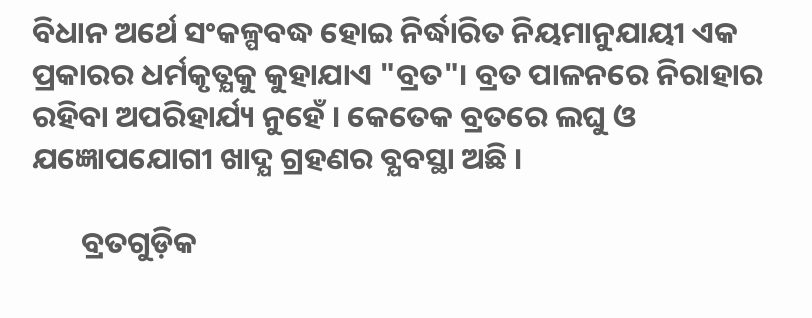ବିଧାନ ଅର୍ଥେ ସଂକଳ୍ପବଦ୍ଧ ହୋଇ ନିର୍ଦ୍ଧାରିତ ନିୟମାନୁଯାୟୀ ଏକ ପ୍ରକାରର ଧର୍ମକୃତ୍ଯକୁ କୁହାଯାଏ "ବ୍ରତ"। ବ୍ରତ ପାଳନରେ ନିରାହାର ରହିବା ଅପରିହାର୍ଯ୍ୟ ନୁହେଁ । କେତେକ ବ୍ରତରେ ଲଘୁ ଓ ଯଜ୍ଞୋପଯୋଗୀ ଖାଦ୍ଯ ଗ୍ରହଣର ବ୍ଯବସ୍ଥା ଅଛି ।

       ବ୍ରତଗୁଡ଼ିକ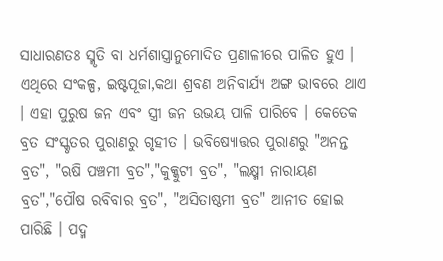ସାଧାରଣତଃ ସ୍ମୃତି ବା ଧର୍ମଶାସ୍ତ୍ରାନୁମୋଦିତ ପ୍ରଣାଳୀରେ ପାଳିତ ହୁଏ । ଏଥିରେ ସଂକଳ୍ପ, ଇଷ୍ଟପୂଜା,କଥା ଶ୍ରବଣ ଅନିବାର୍ଯ୍ୟ ଅଙ୍ଗ ଭାବରେ ଥାଏ । ଏହା ପୁରୁଷ ଜନ ଏବଂ ସ୍ତ୍ରୀ ଜନ ଉଭୟ ପାଳି ପାରିବେ । କେତେକ ବ୍ରତ ସଂସ୍କୃତର ପୁରାଣରୁ ଗୃହୀତ । ଭବିଷ୍ଯୋତ୍ତର ପୁରାଣରୁ "ଅନନ୍ତ ବ୍ରତ", "ଋଷି ପଞ୍ଚମୀ ବ୍ରତ","କୁକ୍କୁଟୀ ବ୍ରତ", "ଲକ୍ଷ୍ମୀ ନାରାୟଣ ବ୍ରତ","ପୌଷ ରବିବାର ବ୍ରତ", "ଅସିତାଷ୍ଠମୀ ବ୍ରତ" ଆନୀତ ହୋଇ ପାରିଛି । ପଦ୍ମ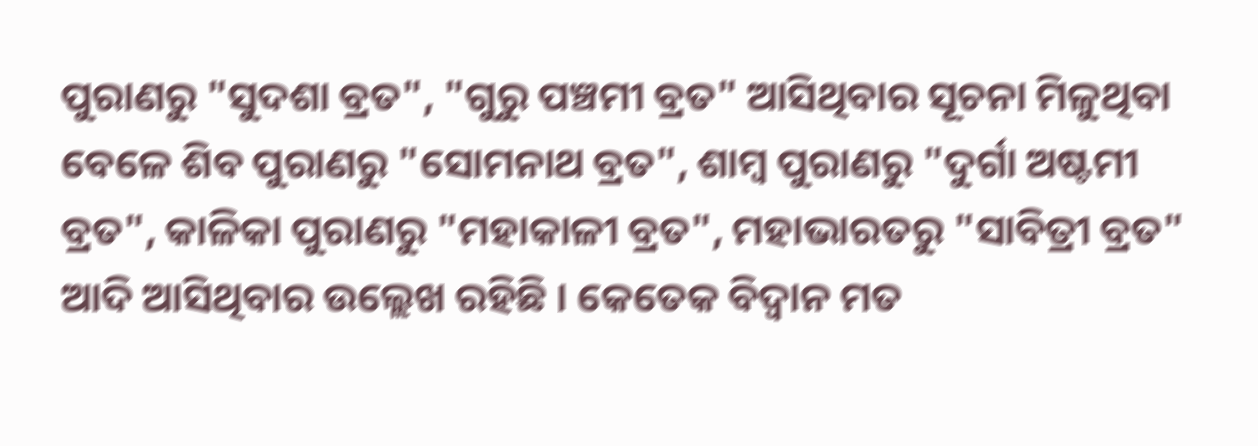ପୁରାଣରୁ "ସୁଦଶା ବ୍ରତ", "ଗୁରୁ ପଞ୍ଚମୀ ବ୍ରତ" ଆସିଥିବାର ସୂଚନା ମିଳୁଥିବା ବେଳେ ଶିବ ପୁରାଣରୁ "ସୋମନାଥ ବ୍ରତ", ଶାମ୍ବ ପୁରାଣରୁ "ଦୁର୍ଗା ଅଷ୍ଟମୀ ବ୍ରତ", କାଳିକା ପୁରାଣରୁ "ମହାକାଳୀ ବ୍ରତ", ମହାଭାରତରୁ "ସାବିତ୍ରୀ ବ୍ରତ" ଆଦି ଆସିଥିବାର ଉଲ୍ଲେଖ ରହିଛି । କେତେକ ବିଦ୍ବାନ ମତ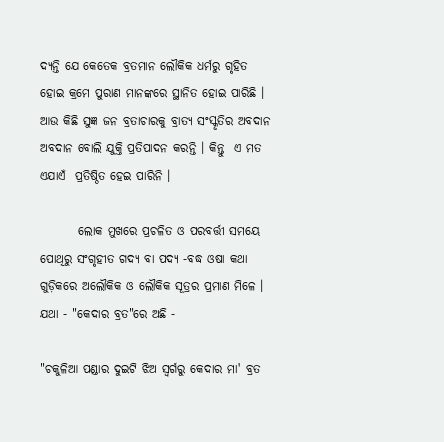ଦ୍ଯନ୍ତି ଯେ କେତେକ ବ୍ରତମାନ ଲୌକିକ ଧର୍ମରୁ ଗୃହିତ ହୋଇ କ୍ରମେ ପୁରାଣ ମାନଙ୍କରେ ସ୍ଥାନିତ ହୋଇ ପାରିଛି । ଆଉ କିଛି ସୁଜ୍ଞ ଜନ ବ୍ରତାଚାରକୁ ବ୍ରାତ୍ଯ ସଂସ୍କୃତିର ଅବଦାନ ଅବଦାନ ବୋଲି ଯୁକ୍ତି ପ୍ରତିପାଦନ କରନ୍ତି । କିନ୍ତୁ  ଏ ମତ ଏଯାଏଁ  ପ୍ରତିଷ୍ଠିତ ହେଇ ପାରିନି ।

        ଲୋକ ମୁଖରେ ପ୍ରଚଳିତ ଓ ପରବର୍ତ୍ତୀ ସମୟେ ପୋଥିରୁ ସଂଗୃହୀତ ଗଦ୍ଯ ବା ପଦ୍ଯ -ବଦ୍ଧ ଓଷା କଥା ଗୁଡ଼ିକରେ ଅଲୌକିକ ଓ ଲୌକିକ ସୂତ୍ରର ପ୍ରମାଣ ମିଳେ । ଯଥା - "କେଦାର ବ୍ରତ"ରେ ଅଛି -

"ଚକୁଳିଆ ପଣ୍ଡାର ଦୁଇଟି ଝିଅ ସ୍ବର୍ଗରୁ କେଦାର ମା' ବ୍ରତ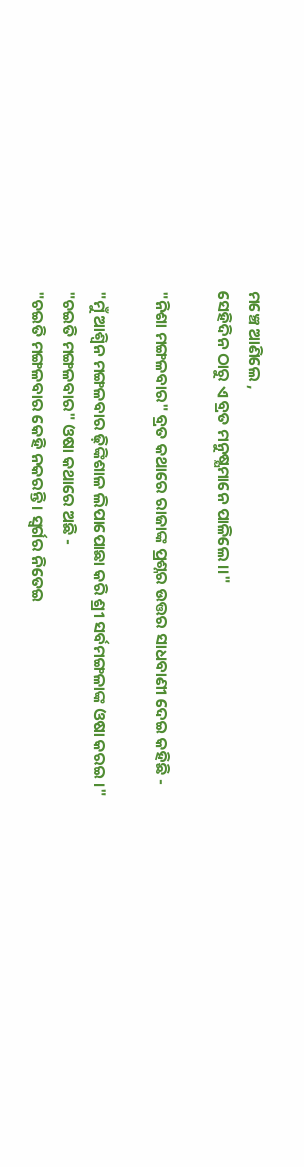ମଞ୍ଚେ ଆଣିଲେ ,
ସେହିଦିନ ଠାରୁ ଏ ବ୍ରତ ମନୁଷ୍ଯମାନେ ପାଳିଲେ ।।"

"ନିଶା ମଙ୍ଗଳବାର" ବ୍ରତ କଥାରେ ରାଜାଙ୍କ ପ୍ରଶ୍ନର ଉତ୍ତର ସାଧବାଣୀ ଦେଇ କହିଛି -

"ମୁଁ ଆଶ୍ବିନ ମଙ୍ଗଳବାର ଢ଼ିଙ୍କିଶାଳ ଲିପାପୋଛା କରି ଶ୍ରୀ ସର୍ବମଙ୍ଗଳାଙ୍କ ଓଷା କରଇ ।"
"ଚଇତି ମଙ୍ଗଳବାର" ଓଷା କଥାରେ ଅଛି -
"ଚଇତି ମଙ୍ଗଳବାର କେହି ନକରନ୍ତି । ସ୍ବର୍ଗର ନିତେଇ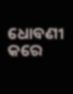ଧୋବଣୀ କରେ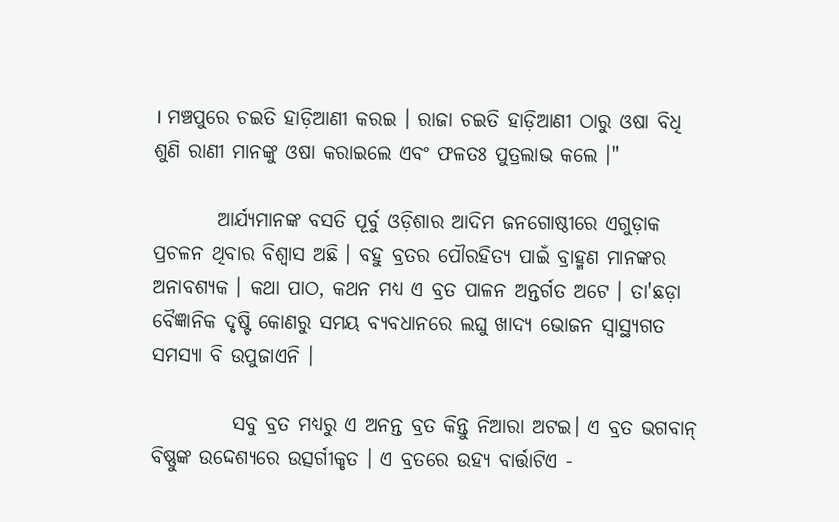। ମଞ୍ଚପୁରେ ଚଇତି ହାଡ଼ିଆଣୀ କରଇ । ରାଜା ଚଇତି ହାଡ଼ିଆଣୀ ଠାରୁ ଓଷା ବିଧି ଶୁଣି ରାଣୀ ମାନଙ୍କୁ ଓଷା କରାଇଲେ ଏବଂ ଫଳତଃ ପୁତ୍ରଲାଭ କଲେ ।"

        ଆର୍ଯ୍ୟମାନଙ୍କ ବସତି ପୂର୍ବୁ ଓଡ଼ିଶାର ଆଦିମ ଜନଗୋଷ୍ଠୀରେ ଏଗୁଡ଼ାକ ପ୍ରଚଳନ ଥିବାର ବିଶ୍ବାସ ଅଛି । ବହୁ ବ୍ରତର ପୌରହିତ୍ଯ ପାଇଁ ବ୍ରାହ୍ମଣ ମାନଙ୍କର ଅନାବଶ୍ୟକ । କଥା ପାଠ, କଥନ ମଧ୍ୟ ଏ ବ୍ରତ ପାଳନ ଅନ୍ତର୍ଗତ ଅଟେ । ତା'ଛଡ଼ା ବୈଜ୍ଞାନିକ ଦୃଷ୍ଟି କୋଣରୁ ସମୟ ବ୍ଯବଧାନରେ ଲଘୁ ଖାଦ୍ଯ ଭୋଜନ ସ୍ବାସ୍ଥ୍ୟଗତ ସମସ୍ଯା ବି ଉପୁଜାଏନି ।

          ସବୁ ବ୍ରତ ମଧ୍ୟରୁ ଏ ଅନନ୍ତ ବ୍ରତ କିନ୍ତୁ ନିଆରା ଅଟଇ। ଏ ବ୍ରତ ଭଗବାନ୍‌ ବିଷ୍ଣୁଙ୍କ ଉଦ୍ଦେଶ୍ଯରେ ଉତ୍ସର୍ଗୀକୃତ । ଏ ବ୍ରତରେ ଉହ୍ଯ ବାର୍ତ୍ତାଟିଏ -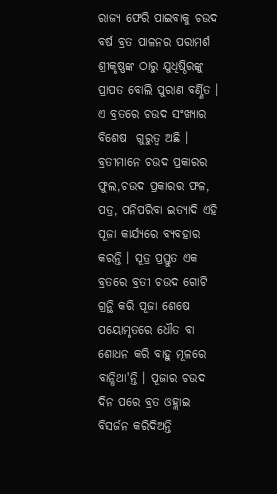ରାଜ୍ଯ ଫେରି ପାଇବାକୁ ଚଉଦ ବର୍ଷ ବ୍ରତ ପାଳନର ପରାମର୍ଶ ଶ୍ରୀକୃଷ୍ଣଙ୍କ ଠାରୁ ଯୁଧିଷ୍ଠିରଙ୍କୁ ପ୍ରାପତ ବୋଲି ପୁରାଣ ବର୍ଣ୍ଣିତ । ଏ ବ୍ରତରେ ଚଉଦ ସଂଖ୍ଯାର ବିଶେଷ  ଗୁରୁତ୍ବ ଅଛି । ବ୍ରତୀମାନେ ଚଉଦ ପ୍ରକାରର ଫୁଲ,ଚଉଦ ପ୍ରକାରର ଫଳ, ପତ୍ର, ପନିପରିବା ଇତ୍ଯାଦି ଏହି ପୂଜା କାର୍ଯ୍ୟରେ ବ୍ଯବହାର କରନ୍ତି । ସୂତ୍ର ପ୍ରସ୍ତୁତ ଏକ ବ୍ରତରେ ବ୍ରତୀ ଚଉଦ ଗୋଟି ଗ୍ରନ୍ଥି କରି ପୂଜା ଶେଷେ ପୟୋମୃତରେ ଧୌତ ବା ଶୋଧନ କରି ବାହୁ ମୂଳରେ ବାନ୍ଧିଥା'ନ୍ତି । ପୂଜାର ଚଉଦ ଦିନ ପରେ ବ୍ରତ ଓହ୍ଲାଇ ବିସର୍ଜନ କରିଦିଅନ୍ତି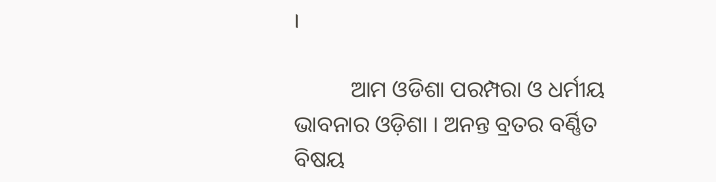।

          ଆମ ଓଡିଶା ପରମ୍ପରା ଓ ଧର୍ମୀୟ ଭାବନାର ଓଡ଼ିଶା । ଅନନ୍ତ ବ୍ରତର ବର୍ଣ୍ଣିତ ବିଷୟ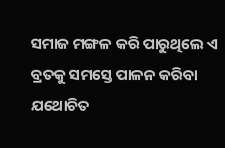ସମାଜ ମଙ୍ଗଳ କରି ପାରୁଥିଲେ ଏ ବ୍ରତକୁ ସମସ୍ତେ ପାଳନ କରିବା ଯଥୋଚିତ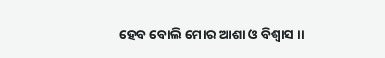ହେବ ବୋଲି ମୋର ଆଶା ଓ ବିଶ୍ବାସ ।।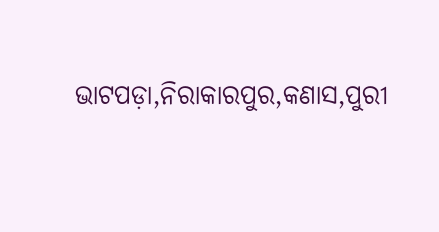ଭାଟପଡ଼ା,ନିରାକାରପୁର,କଣାସ,ପୁରୀ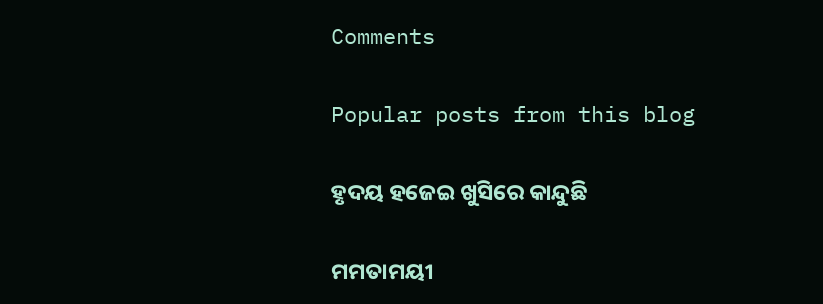Comments

Popular posts from this blog

ହୃଦୟ ହଜେଇ ଖୁସିରେ କାନ୍ଦୁଛି

ମମତାମୟୀ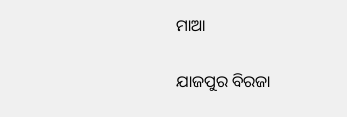ମାଆ

ଯାଜପୁର ବିରଜା